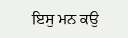ਇਸੁ ਮਨ ਕਉ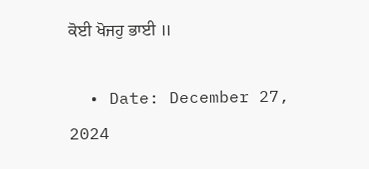ਕੋਈ ਖੋਜਹੁ ਭਾਈ ॥

  • Date: December 27, 2024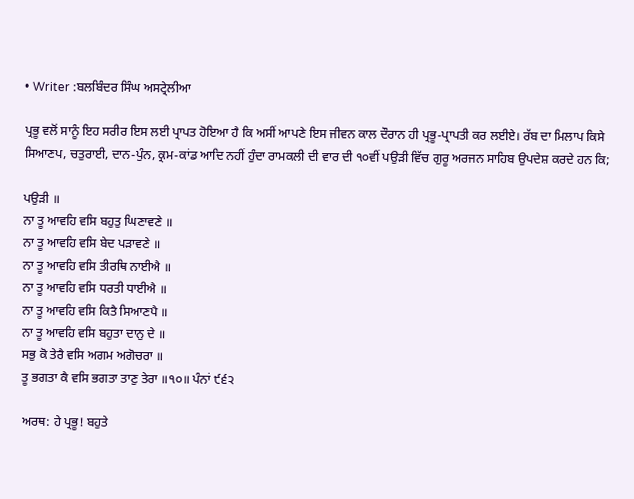• Writer :ਬਲਬਿੰਦਰ ਸਿੰਘ ਅਸਟ੍ਰੇਲੀਆ

ਪ੍ਰਭੂ ਵਲੋਂ ਸਾਨੂੰ ਇਹ ਸਰੀਰ ਇਸ ਲਈ ਪ੍ਰਾਪਤ ਹੋਇਆ ਹੈ ਕਿ ਅਸੀਂ ਆਪਣੇ ਇਸ ਜੀਵਨ ਕਾਲ ਦੌਰਾਨ ਹੀ ਪ੍ਰਭੂ-ਪ੍ਰਾਪਤੀ ਕਰ ਲਈਏ। ਰੱਬ ਦਾ ਮਿਲਾਪ ਕਿਸੇ ਸਿਆਣਪ, ਚਤੁਰਾਈ, ਦਾਨ-ਪੁੰਨ, ਕ੍ਰਮ-ਕਾਂਡ ਆਦਿ ਨਹੀਂ ਹੁੰਦਾ ਰਾਮਕਲੀ ਦੀ ਵਾਰ ਦੀ ੧੦ਵੀਂ ਪਉੜੀ ਵਿੱਚ ਗੁਰੂ ਅਰਜਨ ਸਾਹਿਬ ਉਪਦੇਸ਼ ਕਰਦੇ ਹਨ ਕਿ;

ਪਉੜੀ ॥
ਨਾ ਤੂ ਆਵਹਿ ਵਸਿ ਬਹੁਤੁ ਘਿਣਾਵਣੇ ॥
ਨਾ ਤੂ ਆਵਹਿ ਵਸਿ ਬੇਦ ਪੜਾਵਣੇ ॥
ਨਾ ਤੂ ਆਵਹਿ ਵਸਿ ਤੀਰਥਿ ਨਾਈਐ ॥
ਨਾ ਤੂ ਆਵਹਿ ਵਸਿ ਧਰਤੀ ਧਾਈਐ ॥
ਨਾ ਤੂ ਆਵਹਿ ਵਸਿ ਕਿਤੈ ਸਿਆਣਪੈ ॥
ਨਾ ਤੂ ਆਵਹਿ ਵਸਿ ਬਹੁਤਾ ਦਾਨੁ ਦੇ ॥
ਸਭੁ ਕੋ ਤੇਰੈ ਵਸਿ ਅਗਮ ਅਗੋਚਰਾ ॥
ਤੂ ਭਗਤਾ ਕੈ ਵਸਿ ਭਗਤਾ ਤਾਣੁ ਤੇਰਾ ॥੧੦॥ ਪੰਨਾਂ ੯੬੨

ਅਰਥ: ਹੇ ਪ੍ਰਭੂ! ਬਹੁਤੇ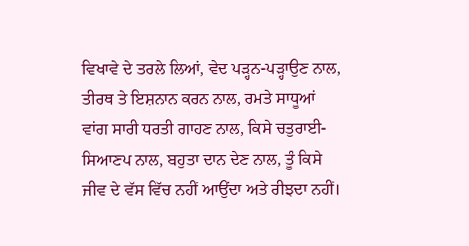ਵਿਖਾਵੇ ਦੇ ਤਰਲੇ ਲਿਆਂ, ਵੇਦ ਪੜ੍ਹਨ-ਪੜ੍ਹਾਉਣ ਨਾਲ, ਤੀਰਥ ਤੇ ਇਸ਼ਨਾਨ ਕਰਨ ਨਾਲ, ਰਮਤੇ ਸਾਧੂਆਂ ਵਾਂਗ ਸਾਰੀ ਧਰਤੀ ਗਾਹਣ ਨਾਲ, ਕਿਸੇ ਚਤੁਰਾਈ-ਸਿਆਣਪ ਨਾਲ, ਬਹੁਤਾ ਦਾਨ ਦੇਣ ਨਾਲ, ਤੂੰ ਕਿਸੇ ਜੀਵ ਦੇ ਵੱਸ ਵਿੱਚ ਨਹੀਂ ਆਉਂਦਾ ਅਤੇ ਰੀਝਦਾ ਨਹੀਂ।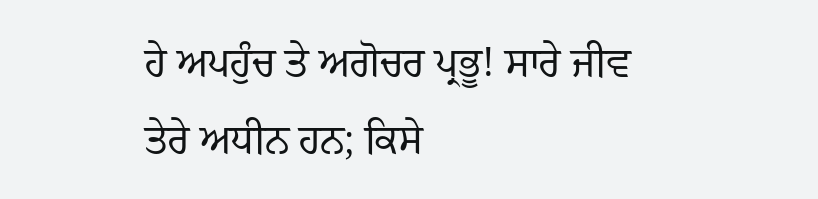ਹੇ ਅਪਹੁੰਚ ਤੇ ਅਗੋਚਰ ਪ੍ਰਭੂ! ਸਾਰੇ ਜੀਵ ਤੇਰੇ ਅਧੀਨ ਹਨ; ਕਿਸੇ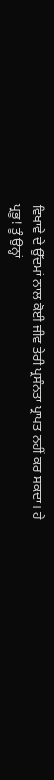ਵਿਖਾਵੇ ਦੇ ਉੱਦਮਾਂ ਨਾਲ ਕੋਈ ਜੀਵ ਤੇਰੀ ਪ੍ਰਸੰਨਤਾ ਪ੍ਰਾਪਤ ਨਹੀਂ ਕਰ ਸਕਦਾ। ਹੇ ਪ੍ਰਭੂ! ਤੂੰ ਉਨ੍ਹਾਂ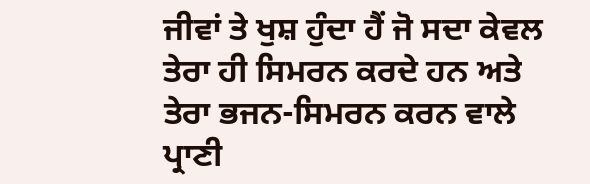ਜੀਵਾਂ ਤੇ ਖੁਸ਼ ਹੁੰਦਾ ਹੈਂ ਜੋ ਸਦਾ ਕੇਵਲ ਤੇਰਾ ਹੀ ਸਿਮਰਨ ਕਰਦੇ ਹਨ ਅਤੇ ਤੇਰਾ ਭਜਨ-ਸਿਮਰਨ ਕਰਨ ਵਾਲੇ ਪ੍ਰਾਣੀ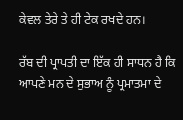ਕੇਵਲ ਤੇਰੇ ਤੇ ਹੀ ਟੇਕ ਰਖਦੇ ਹਨ।

ਰੱਬ ਦੀ ਪ੍ਰਾਪਤੀ ਦਾ ਇੱਕ ਹੀ ਸਾਧਨ ਹੈ ਕਿ ਆਪਣੇ ਮਨ ਦੇ ਸੁਭਾਅ ਨੂੰ ਪ੍ਰਮਾਤਮਾ ਦੇ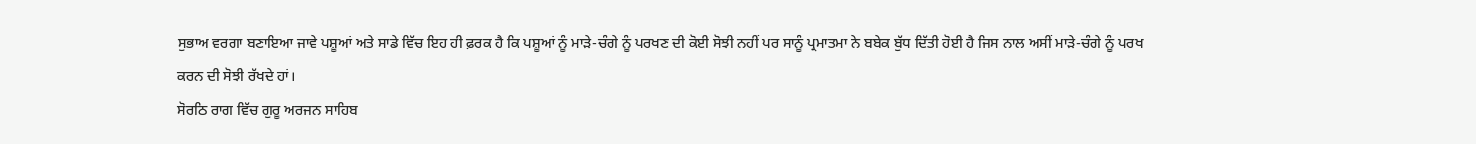ਸੁਭਾਅ ਵਰਗਾ ਬਣਾਇਆ ਜਾਵੇ ਪਸ਼ੂਆਂ ਅਤੇ ਸਾਡੇ ਵਿੱਚ ਇਹ ਹੀ ਫ਼ਰਕ ਹੈ ਕਿ ਪਸ਼ੂਆਂ ਨੂੰ ਮਾੜੇ-ਚੰਗੇ ਨੂੰ ਪਰਖਣ ਦੀ ਕੋਈ ਸੋਝੀ ਨਹੀਂ ਪਰ ਸਾਨੂੰ ਪ੍ਰਮਾਤਮਾ ਨੇ ਬਬੇਕ ਬੁੱਧ ਦਿੱਤੀ ਹੋਈ ਹੈ ਜਿਸ ਨਾਲ ਅਸੀਂ ਮਾੜੇ-ਚੰਗੇ ਨੂੰ ਪਰਖ ਕਰਨ ਦੀ ਸੋਝੀ ਰੱਖਦੇ ਹਾਂ।
ਸੋਰਠਿ ਰਾਗ ਵਿੱਚ ਗੁਰੂ ਅਰਜਨ ਸਾਹਿਬ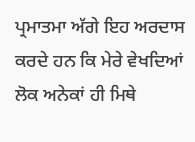ਪ੍ਰਮਾਤਮਾ ਅੱਗੇ ਇਹ ਅਰਦਾਸ ਕਰਦੇ ਹਨ ਕਿ ਮੇਰੇ ਵੇਖਦਿਆਂ ਲੋਕ ਅਨੇਕਾਂ ਹੀ ਮਿਥੇ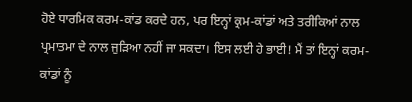ਹੋਏ ਧਾਰਮਿਕ ਕਰਮ-ਕਾਂਡ ਕਰਦੇ ਹਨ, ਪਰ ਇਨ੍ਹਾਂ ਕ੍ਰਮ-ਕਾਂਡਾਂ ਅਤੇ ਤਰੀਕਿਆਂ ਨਾਲ ਪ੍ਰਮਾਤਮਾ ਦੇ ਨਾਲ ਜੁੜਿਆ ਨਹੀਂ ਜਾ ਸਕਦਾ। ਇਸ ਲਈ ਹੇ ਭਾਈ! ਮੈਂ ਤਾਂ ਇਨ੍ਹਾਂ ਕਰਮ-ਕਾਂਡਾਂ ਨੂੰ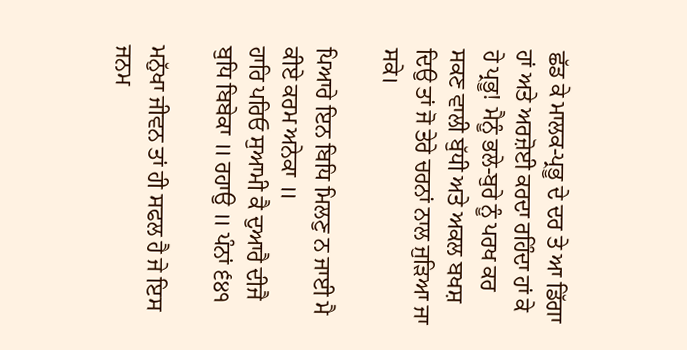ਛੱਡ ਕੇ ਮਾਲਕ-ਪ੍ਰਭੂ ਦੇ ਦਰ ਤੇ ਆ ਡਿੱਗਾ ਹਾਂ ਅਤੇ ਅਰਜ਼ੋਈ ਕਰਦਾ ਰਹਿੰਦਾ ਹਾਂ ਕੇ ਹੇ ਪ੍ਰਭੂ! ਮੈਨੂੰ ਭਲੇ-ਬੁਰੇ ਨੂੰ ਪਰਖ ਕਰ ਸਕਣ ਵਾਲੀ ਬੁੱਧੀ ਅਤੇ ਅਕਲ ਬਖਸ਼ ਦਿਉ ਤਾਂ ਜੋ ਤੇਰੇ ਚਰਨਾਂ ਨਾਲ ਜੁੜਿਆ ਜਾ ਸਕੇ।

ਪਿਆਰੇ ਇਨ ਬਿਧਿ ਮਿਲਣੁ ਨ ਜਾਈ ਮੈ ਕੀਏ ਕਰਮ ਅਨੇਕਾ ॥
ਹਾਰਿ ਪਰਿਓ ਸੁਆਮੀ ਕੈ ਦੁਆਰੈ ਦੀਜੈ ਬੁਧਿ ਬਿਬੇਕਾ ॥ ਰਹਾਉ ॥ ਪੰਨਾਂ ੬੪੧

ਮਨੁੱਖਾ ਜੀਵਨ ਤਾਂ ਹੀ ਸਫਲ ਹੈ ਜੇ ਇਸ ਜਨਮ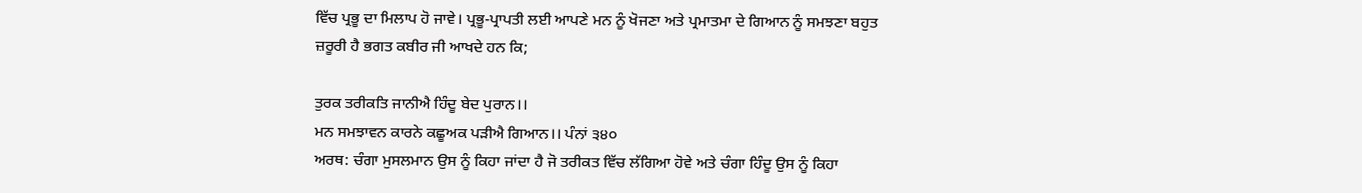ਵਿੱਚ ਪ੍ਰਭੂ ਦਾ ਮਿਲਾਪ ਹੋ ਜਾਵੇ। ਪ੍ਰਭੂ-ਪ੍ਰਾਪਤੀ ਲਈ ਆਪਣੇ ਮਨ ਨੂੰ ਖੋਜਣਾ ਅਤੇ ਪ੍ਰਮਾਤਮਾ ਦੇ ਗਿਆਨ ਨੂੰ ਸਮਝਣਾ ਬਹੁਤ ਜ਼ਰੂਰੀ ਹੈ ਭਗਤ ਕਬੀਰ ਜੀ ਆਖਦੇ ਹਨ ਕਿ;

ਤੁਰਕ ਤਰੀਕਤਿ ਜਾਨੀਐ ਹਿੰਦੂ ਬੇਦ ਪੁਰਾਨ।।
ਮਨ ਸਮਝਾਵਨ ਕਾਰਨੇ ਕਛੂਅਕ ਪੜੀਐ ਗਿਆਨ।। ਪੰਨਾਂ ੩੪੦
ਅਰਥ: ਚੰਗਾ ਮੁਸਲਮਾਨ ਉਸ ਨੂੰ ਕਿਹਾ ਜਾਂਦਾ ਹੈ ਜੋ ਤਰੀਕਤ ਵਿੱਚ ਲੱਗਿਆ ਹੋਵੇ ਅਤੇ ਚੰਗਾ ਹਿੰਦੂ ਉਸ ਨੂੰ ਕਿਹਾ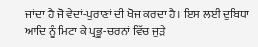ਜਾਂਦਾ ਹੈ ਜੋ ਵੇਦਾਂ-ਪੁਰਾਣਾਂ ਦੀ ਖੋਜ ਕਰਦਾ ਹੈ। ਇਸ ਲਈ ਦੁਬਿਧਾ ਆਦਿ ਨੂੰ ਮਿਟਾ ਕੇ ਪ੍ਰਭੂ-ਚਰਨਾਂ ਵਿੱਚ ਜੁੜੇ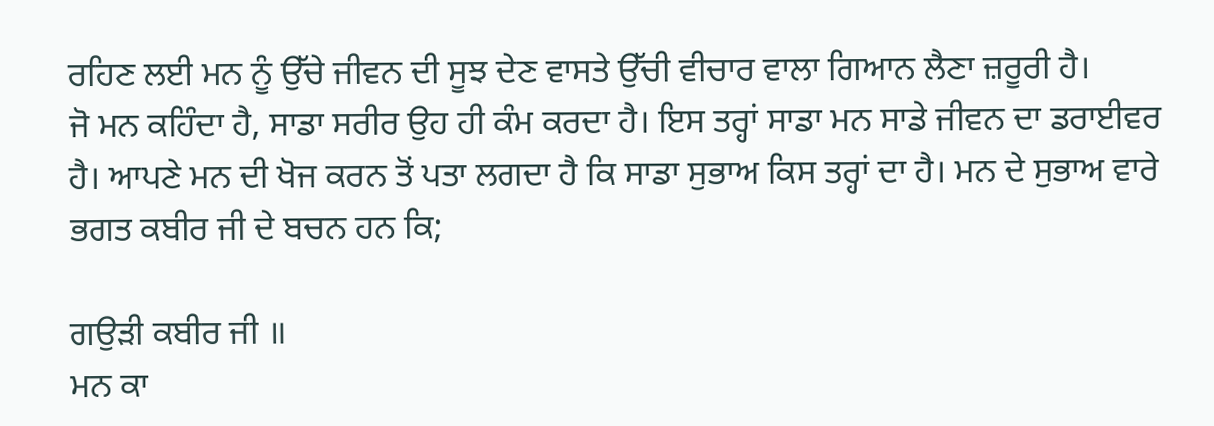ਰਹਿਣ ਲਈ ਮਨ ਨੂੰ ਉੱਚੇ ਜੀਵਨ ਦੀ ਸੂਝ ਦੇਣ ਵਾਸਤੇ ਉੱਚੀ ਵੀਚਾਰ ਵਾਲਾ ਗਿਆਨ ਲੈਣਾ ਜ਼ਰੂਰੀ ਹੈ।
ਜੋ ਮਨ ਕਹਿੰਦਾ ਹੈ, ਸਾਡਾ ਸਰੀਰ ਉਹ ਹੀ ਕੰਮ ਕਰਦਾ ਹੈ। ਇਸ ਤਰ੍ਹਾਂ ਸਾਡਾ ਮਨ ਸਾਡੇ ਜੀਵਨ ਦਾ ਡਰਾਈਵਰ ਹੈ। ਆਪਣੇ ਮਨ ਦੀ ਖੋਜ ਕਰਨ ਤੋਂ ਪਤਾ ਲਗਦਾ ਹੈ ਕਿ ਸਾਡਾ ਸੁਭਾਅ ਕਿਸ ਤਰ੍ਹਾਂ ਦਾ ਹੈ। ਮਨ ਦੇ ਸੁਭਾਅ ਵਾਰੇ ਭਗਤ ਕਬੀਰ ਜੀ ਦੇ ਬਚਨ ਹਨ ਕਿ;

ਗਉੜੀ ਕਬੀਰ ਜੀ ॥
ਮਨ ਕਾ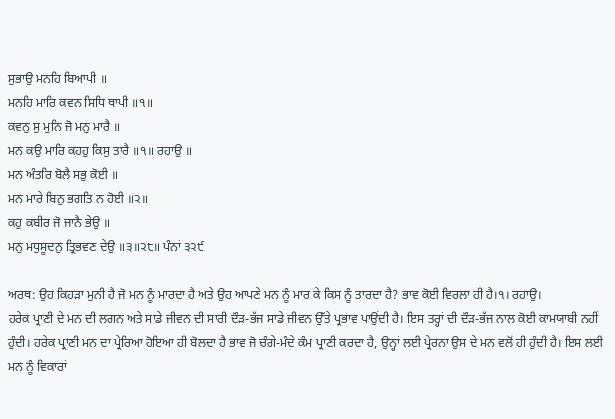ਸੁਭਾਉ ਮਨਹਿ ਬਿਆਪੀ ॥
ਮਨਹਿ ਮਾਰਿ ਕਵਨ ਸਿਧਿ ਥਾਪੀ ॥੧॥
ਕਵਨੁ ਸੁ ਮੁਨਿ ਜੋ ਮਨੁ ਮਾਰੈ ॥
ਮਨ ਕਉ ਮਾਰਿ ਕਹਹੁ ਕਿਸੁ ਤਾਰੈ ॥੧॥ ਰਹਾਉ ॥
ਮਨ ਅੰਤਰਿ ਬੋਲੈ ਸਭੁ ਕੋਈ ॥
ਮਨ ਮਾਰੇ ਬਿਨੁ ਭਗਤਿ ਨ ਹੋਈ ॥੨॥
ਕਹੁ ਕਬੀਰ ਜੋ ਜਾਨੈ ਭੇਉ ॥
ਮਨੁ ਮਧੁਸੂਦਨੁ ਤ੍ਰਿਭਵਣ ਦੇਉ ॥੩॥੨੮॥ ਪੰਨਾਂ ੩੨੯

ਅਰਥ: ਉਹ ਕਿਹੜਾ ਮੁਨੀ ਹੈ ਜੋ ਮਨ ਨੂੰ ਮਾਰਦਾ ਹੈ ਅਤੇ ਉਹ ਆਪਣੇ ਮਨ ਨੂੰ ਮਾਰ ਕੇ ਕਿਸ ਨੂੰ ਤਾਰਦਾ ਹੈ? ਭਾਵ ਕੋਈ ਵਿਰਲਾ ਹੀ ਹੈ।੧। ਰਹਾਉ।
ਹਰੇਕ ਪ੍ਰਾਣੀ ਦੇ ਮਨ ਦੀ ਲਗਨ ਅਤੇ ਸਾਡੇ ਜੀਵਨ ਦੀ ਸਾਰੀ ਦੌੜ-ਭੱਜ ਸਾਡੇ ਜੀਵਨ ਉੱਤੇ ਪ੍ਰਭਾਵ ਪਾਉਂਦੀ ਹੈ। ਇਸ ਤਰ੍ਹਾਂ ਦੀ ਦੌੜ-ਭੱਜ ਨਾਲ ਕੋਈ ਕਾਮਯਾਬੀ ਨਹੀਂ ਹੁੰਦੀ। ਹਰੇਕ ਪ੍ਰਾਣੀ ਮਨ ਦਾ ਪ੍ਰੇਰਿਆ ਹੋਇਆ ਹੀ ਬੋਲਦਾ ਹੈ ਭਾਵ ਜੋ ਚੰਗੇ-ਮੰਦੇ ਕੰਮ ਪ੍ਰਾਣੀ ਕਰਦਾ ਹੈ, ਉਨ੍ਹਾਂ ਲਈ ਪ੍ਰੇਰਨਾ ਉਸ ਦੇ ਮਨ ਵਲੋਂ ਹੀ ਹੁੰਦੀ ਹੈ। ਇਸ ਲਈ ਮਨ ਨੂੰ ਵਿਕਾਰਾਂ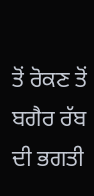ਤੋਂ ਰੋਕਣ ਤੋਂ ਬਗੈਰ ਰੱਬ ਦੀ ਭਗਤੀ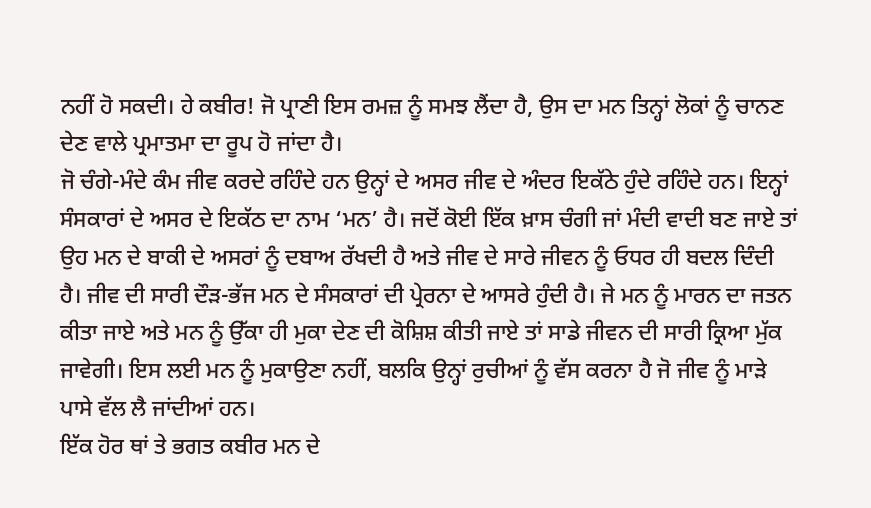ਨਹੀਂ ਹੋ ਸਕਦੀ। ਹੇ ਕਬੀਰ! ਜੋ ਪ੍ਰਾਣੀ ਇਸ ਰਮਜ਼ ਨੂੰ ਸਮਝ ਲੈਂਦਾ ਹੈ, ਉਸ ਦਾ ਮਨ ਤਿਨ੍ਹਾਂ ਲੋਕਾਂ ਨੂੰ ਚਾਨਣ ਦੇਣ ਵਾਲੇ ਪ੍ਰਮਾਤਮਾ ਦਾ ਰੂਪ ਹੋ ਜਾਂਦਾ ਹੈ।
ਜੋ ਚੰਗੇ-ਮੰਦੇ ਕੰਮ ਜੀਵ ਕਰਦੇ ਰਹਿੰਦੇ ਹਨ ਉਨ੍ਹਾਂ ਦੇ ਅਸਰ ਜੀਵ ਦੇ ਅੰਦਰ ਇਕੱਠੇ ਹੁੰਦੇ ਰਹਿੰਦੇ ਹਨ। ਇਨ੍ਹਾਂ ਸੰਸਕਾਰਾਂ ਦੇ ਅਸਰ ਦੇ ਇਕੱਠ ਦਾ ਨਾਮ ‘ਮਨ’ ਹੈ। ਜਦੋਂ ਕੋਈ ਇੱਕ ਖ਼ਾਸ ਚੰਗੀ ਜਾਂ ਮੰਦੀ ਵਾਦੀ ਬਣ ਜਾਏ ਤਾਂ ਉਹ ਮਨ ਦੇ ਬਾਕੀ ਦੇ ਅਸਰਾਂ ਨੂੰ ਦਬਾਅ ਰੱਖਦੀ ਹੈ ਅਤੇ ਜੀਵ ਦੇ ਸਾਰੇ ਜੀਵਨ ਨੂੰ ਓਧਰ ਹੀ ਬਦਲ ਦਿੰਦੀ ਹੈ। ਜੀਵ ਦੀ ਸਾਰੀ ਦੌੜ-ਭੱਜ ਮਨ ਦੇ ਸੰਸਕਾਰਾਂ ਦੀ ਪ੍ਰੇਰਨਾ ਦੇ ਆਸਰੇ ਹੁੰਦੀ ਹੈ। ਜੇ ਮਨ ਨੂੰ ਮਾਰਨ ਦਾ ਜਤਨ ਕੀਤਾ ਜਾਏ ਅਤੇ ਮਨ ਨੂੰ ਉੱਕਾ ਹੀ ਮੁਕਾ ਦੇਣ ਦੀ ਕੋਸ਼ਿਸ਼ ਕੀਤੀ ਜਾਏ ਤਾਂ ਸਾਡੇ ਜੀਵਨ ਦੀ ਸਾਰੀ ਕ੍ਰਿਆ ਮੁੱਕ ਜਾਵੇਗੀ। ਇਸ ਲਈ ਮਨ ਨੂੰ ਮੁਕਾਉਣਾ ਨਹੀਂ, ਬਲਕਿ ਉਨ੍ਹਾਂ ਰੁਚੀਆਂ ਨੂੰ ਵੱਸ ਕਰਨਾ ਹੈ ਜੋ ਜੀਵ ਨੂੰ ਮਾੜੇ ਪਾਸੇ ਵੱਲ ਲੈ ਜਾਂਦੀਆਂ ਹਨ।
ਇੱਕ ਹੋਰ ਥਾਂ ਤੇ ਭਗਤ ਕਬੀਰ ਮਨ ਦੇ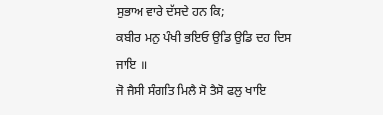ਸੁਭਾਅ ਵਾਰੇ ਦੱਸਦੇ ਹਨ ਕਿ;
ਕਬੀਰ ਮਨੁ ਪੰਖੀ ਭਇਓ ਉਡਿ ਉਡਿ ਦਹ ਦਿਸ ਜਾਇ ॥
ਜੋ ਜੈਸੀ ਸੰਗਤਿ ਮਿਲੈ ਸੋ ਤੈਸੋ ਫਲੁ ਖਾਇ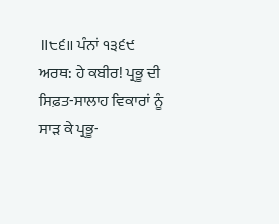॥੮੬॥ ਪੰਨਾਂ ੧੩੬੯
ਅਰਥ: ਹੇ ਕਬੀਰ! ਪ੍ਰਭੂ ਦੀ ਸਿਫ਼ਤ-ਸਾਲਾਹ ਵਿਕਾਰਾਂ ਨੂੰ ਸਾੜ ਕੇ ਪ੍ਰਭੂ-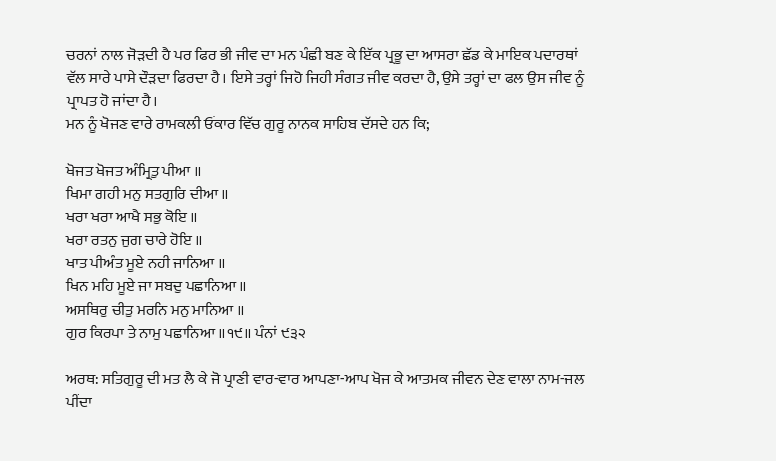ਚਰਨਾਂ ਨਾਲ ਜੋੜਦੀ ਹੈ ਪਰ ਫਿਰ ਭੀ ਜੀਵ ਦਾ ਮਨ ਪੰਛੀ ਬਣ ਕੇ ਇੱਕ ਪ੍ਰਭੂ ਦਾ ਆਸਰਾ ਛੱਡ ਕੇ ਮਾਇਕ ਪਦਾਰਥਾਂ ਵੱਲ ਸਾਰੇ ਪਾਸੇ ਦੌੜਦਾ ਫਿਰਦਾ ਹੈ। ਇਸੇ ਤਰ੍ਹਾਂ ਜਿਹੋ ਜਿਹੀ ਸੰਗਤ ਜੀਵ ਕਰਦਾ ਹੈ, ਉਸੇ ਤਰ੍ਹਾਂ ਦਾ ਫਲ ਉਸ ਜੀਵ ਨੂੰ ਪ੍ਰਾਪਤ ਹੋ ਜਾਂਦਾ ਹੈ।
ਮਨ ਨੂੰ ਖੋਜਣ ਵਾਰੇ ਰਾਮਕਲੀ ਓਂਕਾਰ ਵਿੱਚ ਗੁਰੂ ਨਾਨਕ ਸਾਹਿਬ ਦੱਸਦੇ ਹਨ ਕਿ;

ਖੋਜਤ ਖੋਜਤ ਅੰਮ੍ਰਿਤੁ ਪੀਆ ॥
ਖਿਮਾ ਗਹੀ ਮਨੁ ਸਤਗੁਰਿ ਦੀਆ ॥
ਖਰਾ ਖਰਾ ਆਖੈ ਸਭੁ ਕੋਇ ॥
ਖਰਾ ਰਤਨੁ ਜੁਗ ਚਾਰੇ ਹੋਇ ॥
ਖਾਤ ਪੀਅੰਤ ਮੂਏ ਨਹੀ ਜਾਨਿਆ ॥
ਖਿਨ ਮਹਿ ਮੂਏ ਜਾ ਸਬਦੁ ਪਛਾਨਿਆ ॥
ਅਸਥਿਰੁ ਚੀਤੁ ਮਰਨਿ ਮਨੁ ਮਾਨਿਆ ॥
ਗੁਰ ਕਿਰਪਾ ਤੇ ਨਾਮੁ ਪਛਾਨਿਆ ॥੧੯॥ ਪੰਨਾਂ ੯੩੨

ਅਰਥ: ਸਤਿਗੁਰੂ ਦੀ ਮਤ ਲੈ ਕੇ ਜੋ ਪ੍ਰਾਣੀ ਵਾਰ-ਵਾਰ ਆਪਣਾ-ਆਪ ਖੋਜ ਕੇ ਆਤਮਕ ਜੀਵਨ ਦੇਣ ਵਾਲਾ ਨਾਮ-ਜਲ ਪੀਂਦਾ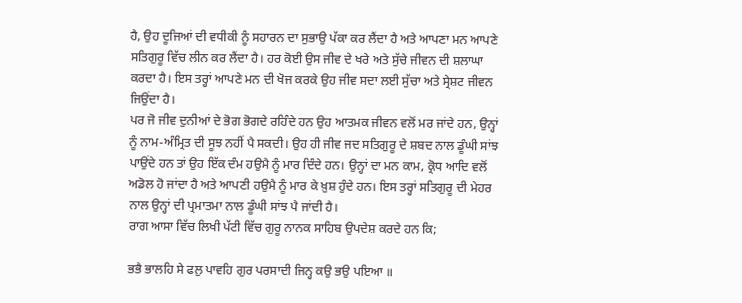ਹੈ, ਉਹ ਦੂਜਿਆਂ ਦੀ ਵਧੀਕੀ ਨੂੰ ਸਹਾਰਨ ਦਾ ਸੁਭਾਉ ਪੱਕਾ ਕਰ ਲੈਂਦਾ ਹੈ ਅਤੇ ਆਪਣਾ ਮਨ ਆਪਣੇ ਸਤਿਗੁਰੂ ਵਿੱਚ ਲੀਨ ਕਰ ਲੈਂਦਾ ਹੈ। ਹਰ ਕੋਈ ਉਸ ਜੀਵ ਦੇ ਖਰੇ ਅਤੇ ਸੁੱਚੇ ਜੀਵਨ ਦੀ ਸ਼ਲਾਘਾ ਕਰਦਾ ਹੈ। ਇਸ ਤਰ੍ਹਾਂ ਆਪਣੇ ਮਨ ਦੀ ਖੋਜ ਕਰਕੇ ਉਹ ਜੀਵ ਸਦਾ ਲਈ ਸੁੱਚਾ ਅਤੇ ਸ੍ਰੇਸ਼ਟ ਜੀਵਨ ਜਿਉਂਦਾ ਹੈ।
ਪਰ ਜੋ ਜੀਵ ਦੁਨੀਆਂ ਦੇ ਭੋਗ ਭੋਗਦੇ ਰਹਿੰਦੇ ਹਨ ਉਹ ਆਤਮਕ ਜੀਵਨ ਵਲੋਂ ਮਰ ਜਾਂਦੇ ਹਨ, ਉਨ੍ਹਾਂ ਨੂੰ ਨਾਮ-ਅੰਮ੍ਰਿਤ ਦੀ ਸੂਝ ਨਹੀਂ ਪੈ ਸਕਦੀ। ਉਹ ਹੀ ਜੀਵ ਜਦ ਸਤਿਗੁਰੂ ਦੇ ਸ਼ਬਦ ਨਾਲ ਡੂੰਘੀ ਸਾਂਝ ਪਾਉਂਦੇ ਹਨ ਤਾਂ ਉਹ ਇੱਕ ਦੰਮ ਹਉਮੈ ਨੂੰ ਮਾਰ ਦਿੰਦੇ ਹਨ। ਉਨ੍ਹਾਂ ਦਾ ਮਨ ਕਾਮ, ਕ੍ਰੋਧ ਆਦਿ ਵਲੋਂ ਅਡੋਲ ਹੋ ਜਾਂਦਾ ਹੈ ਅਤੇ ਆਪਣੀ ਹਉਮੈ ਨੂੰ ਮਾਰ ਕੇ ਖ਼ੁਸ਼ ਹੁੰਦੇ ਹਨ। ਇਸ ਤਰ੍ਹਾਂ ਸਤਿਗੁਰੂ ਦੀ ਮੇਹਰ ਨਾਲ ਉਨ੍ਹਾਂ ਦੀ ਪ੍ਰਮਾਤਮਾ ਨਾਲ ਡੂੰਘੀ ਸਾਂਝ ਪੈ ਜਾਂਦੀ ਹੈ।
ਰਾਗ ਆਸਾ ਵਿੱਚ ਲਿਖੀ ਪੱਟੀ ਵਿੱਚ ਗੁਰੂ ਨਾਨਕ ਸਾਹਿਬ ਉਪਦੇਸ਼ ਕਰਦੇ ਹਨ ਕਿ;

ਭਭੈ ਭਾਲਹਿ ਸੇ ਫਲੁ ਪਾਵਹਿ ਗੁਰ ਪਰਸਾਦੀ ਜਿਨ੍ਹ ਕਉ ਭਉ ਪਇਆ ॥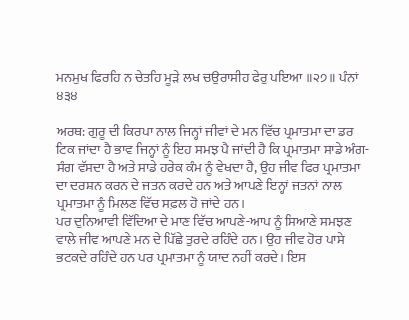ਮਨਮੁਖ ਫਿਰਹਿ ਨ ਚੇਤਹਿ ਮੂੜੇ ਲਖ ਚਉਰਾਸੀਹ ਫੇਰੁ ਪਇਆ ॥੨੭॥ ਪੰਨਾਂ ੪੩੪

ਅਰਥ: ਗੁਰੂ ਦੀ ਕਿਰਪਾ ਨਾਲ ਜਿਨ੍ਹਾਂ ਜੀਵਾਂ ਦੇ ਮਨ ਵਿੱਚ ਪ੍ਰਮਾਤਮਾ ਦਾ ਡਰ ਟਿਕ ਜਾਂਦਾ ਹੈ ਭਾਵ ਜਿਨ੍ਹਾਂ ਨੂੰ ਇਹ ਸਮਝ ਪੈ ਜਾਂਦੀ ਹੈ ਕਿ ਪ੍ਰਮਾਤਮਾ ਸਾਡੇ ਅੰਗ- ਸੰਗ ਵੱਸਦਾ ਹੈ ਅਤੇ ਸਾਡੇ ਹਰੇਕ ਕੰਮ ਨੂੰ ਵੇਖਦਾ ਹੈ, ਉਹ ਜੀਵ ਫਿਰ ਪ੍ਰਮਾਤਮਾ ਦਾ ਦਰਸ਼ਨ ਕਰਨ ਦੇ ਜਤਨ ਕਰਦੇ ਹਨ ਅਤੇ ਆਪਣੇ ਇਨ੍ਹਾਂ ਜਤਨਾਂ ਨਾਲ ਪ੍ਰਮਾਤਮਾ ਨੂੰ ਮਿਲਣ ਵਿੱਚ ਸਫ਼ਲ ਹੋ ਜਾਂਦੇ ਹਨ।
ਪਰ ਦੁਨਿਆਵੀ ਵਿੱਦਿਆ ਦੇ ਮਾਣ ਵਿੱਚ ਆਪਣੇ-ਆਪ ਨੂੰ ਸਿਆਣੇ ਸਮਝਣ ਵਾਲੇ ਜੀਵ ਆਪਣੇ ਮਨ ਦੇ ਪਿੱਛੇ ਤੁਰਦੇ ਰਹਿੰਦੇ ਹਨ। ਉਹ ਜੀਵ ਹੋਰ ਪਾਸੇ ਭਟਕਦੇ ਰਹਿੰਦੇ ਹਨ ਪਰ ਪ੍ਰਮਾਤਮਾ ਨੂੰ ਯਾਦ ਨਹੀਂ ਕਰਦੇ। ਇਸ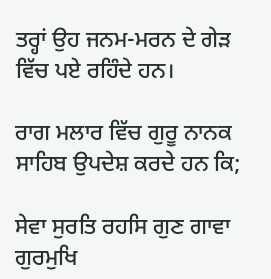ਤਰ੍ਹਾਂ ਉਹ ਜਨਮ-ਮਰਨ ਦੇ ਗੇੜ ਵਿੱਚ ਪਏ ਰਹਿੰਦੇ ਹਨ।

ਰਾਗ ਮਲਾਰ ਵਿੱਚ ਗੁਰੂ ਨਾਨਕ ਸਾਹਿਬ ਉਪਦੇਸ਼ ਕਰਦੇ ਹਨ ਕਿ;

ਸੇਵਾ ਸੁਰਤਿ ਰਹਸਿ ਗੁਣ ਗਾਵਾ ਗੁਰਮੁਖਿ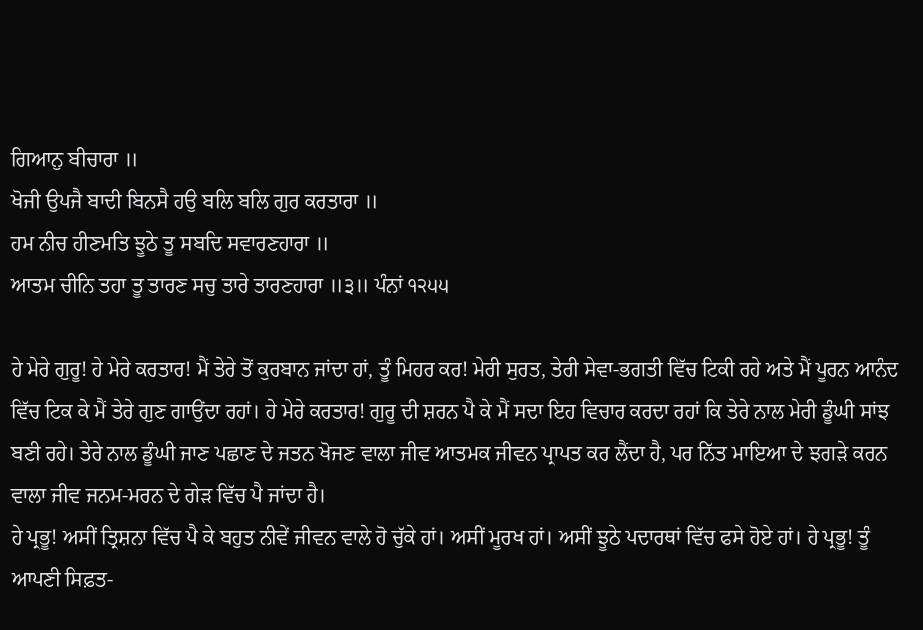ਗਿਆਨੁ ਬੀਚਾਰਾ ॥
ਖੋਜੀ ਉਪਜੈ ਬਾਦੀ ਬਿਨਸੈ ਹਉ ਬਲਿ ਬਲਿ ਗੁਰ ਕਰਤਾਰਾ ॥
ਹਮ ਨੀਚ ਹੀਣਮਤਿ ਝੂਠੇ ਤੂ ਸਬਦਿ ਸਵਾਰਣਹਾਰਾ ॥
ਆਤਮ ਚੀਨਿ ਤਹਾ ਤੂ ਤਾਰਣ ਸਚੁ ਤਾਰੇ ਤਾਰਣਹਾਰਾ ॥੩॥ ਪੰਨਾਂ ੧੨੫੫

ਹੇ ਮੇਰੇ ਗੁਰੂ! ਹੇ ਮੇਰੇ ਕਰਤਾਰ! ਮੈਂ ਤੇਰੇ ਤੋਂ ਕੁਰਬਾਨ ਜਾਂਦਾ ਹਾਂ, ਤੂੰ ਮਿਹਰ ਕਰ! ਮੇਰੀ ਸੁਰਤ, ਤੇਰੀ ਸੇਵਾ-ਭਗਤੀ ਵਿੱਚ ਟਿਕੀ ਰਹੇ ਅਤੇ ਮੈਂ ਪੂਰਨ ਆਨੰਦ ਵਿੱਚ ਟਿਕ ਕੇ ਮੈਂ ਤੇਰੇ ਗੁਣ ਗਾਉਂਦਾ ਰਹਾਂ। ਹੇ ਮੇਰੇ ਕਰਤਾਰ! ਗੁਰੂ ਦੀ ਸ਼ਰਨ ਪੈ ਕੇ ਮੈਂ ਸਦਾ ਇਹ ਵਿਚਾਰ ਕਰਦਾ ਰਹਾਂ ਕਿ ਤੇਰੇ ਨਾਲ ਮੇਰੀ ਡੂੰਘੀ ਸਾਂਝ ਬਣੀ ਰਹੇ। ਤੇਰੇ ਨਾਲ ਡੂੰਘੀ ਜਾਣ ਪਛਾਣ ਦੇ ਜਤਨ ਖੋਜਣ ਵਾਲਾ ਜੀਵ ਆਤਮਕ ਜੀਵਨ ਪ੍ਰਾਪਤ ਕਰ ਲੈਂਦਾ ਹੈ, ਪਰ ਨਿੱਤ ਮਾਇਆ ਦੇ ਝਗੜੇ ਕਰਨ ਵਾਲਾ ਜੀਵ ਜਨਮ-ਮਰਨ ਦੇ ਗੇੜ ਵਿੱਚ ਪੈ ਜਾਂਦਾ ਹੈ।
ਹੇ ਪ੍ਰਭੂ! ਅਸੀਂ ਤ੍ਰਿਸ਼ਨਾ ਵਿੱਚ ਪੈ ਕੇ ਬਹੁਤ ਨੀਵੇਂ ਜੀਵਨ ਵਾਲੇ ਹੋ ਚੁੱਕੇ ਹਾਂ। ਅਸੀਂ ਮੂਰਖ ਹਾਂ। ਅਸੀਂ ਝੂਠੇ ਪਦਾਰਥਾਂ ਵਿੱਚ ਫਸੇ ਹੋਏ ਹਾਂ। ਹੇ ਪ੍ਰਭੂ! ਤੂੰ ਆਪਣੀ ਸਿਫ਼ਤ-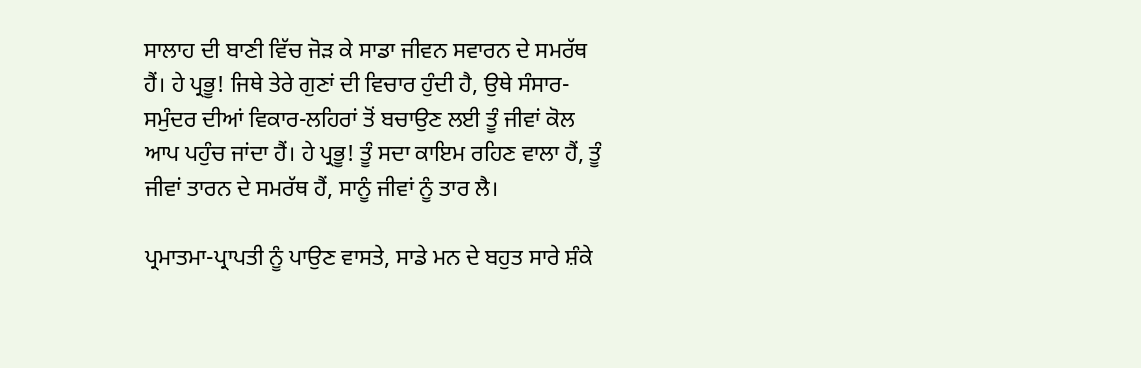ਸਾਲਾਹ ਦੀ ਬਾਣੀ ਵਿੱਚ ਜੋੜ ਕੇ ਸਾਡਾ ਜੀਵਨ ਸਵਾਰਨ ਦੇ ਸਮਰੱਥ ਹੈਂ। ਹੇ ਪ੍ਰਭੂ! ਜਿਥੇ ਤੇਰੇ ਗੁਣਾਂ ਦੀ ਵਿਚਾਰ ਹੁੰਦੀ ਹੈ, ਉਥੇ ਸੰਸਾਰ-ਸਮੁੰਦਰ ਦੀਆਂ ਵਿਕਾਰ-ਲਹਿਰਾਂ ਤੋਂ ਬਚਾਉਣ ਲਈ ਤੂੰ ਜੀਵਾਂ ਕੋਲ ਆਪ ਪਹੁੰਚ ਜਾਂਦਾ ਹੈਂ। ਹੇ ਪ੍ਰਭੂ! ਤੂੰ ਸਦਾ ਕਾਇਮ ਰਹਿਣ ਵਾਲਾ ਹੈਂ, ਤੂੰ ਜੀਵਾਂ ਤਾਰਨ ਦੇ ਸਮਰੱਥ ਹੈਂ, ਸਾਨੂੰ ਜੀਵਾਂ ਨੂੰ ਤਾਰ ਲੈ।

ਪ੍ਰਮਾਤਮਾ-ਪ੍ਰਾਪਤੀ ਨੂੰ ਪਾਉਣ ਵਾਸਤੇ, ਸਾਡੇ ਮਨ ਦੇ ਬਹੁਤ ਸਾਰੇ ਸ਼ੰਕੇ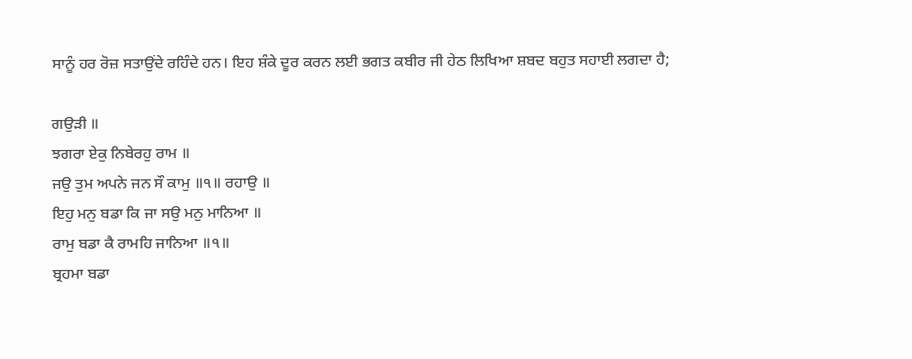ਸਾਨੂੰ ਹਰ ਰੋਜ਼ ਸਤਾਉਂਦੇ ਰਹਿੰਦੇ ਹਨ। ਇਹ ਸ਼ੰਕੇ ਦੂਰ ਕਰਨ ਲਈ ਭਗਤ ਕਬੀਰ ਜੀ ਹੇਠ ਲਿਖਿਆ ਸ਼ਬਦ ਬਹੁਤ ਸਹਾਈ ਲਗਦਾ ਹੈ;

ਗਉੜੀ ॥
ਝਗਰਾ ਏਕੁ ਨਿਬੇਰਹੁ ਰਾਮ ॥
ਜਉ ਤੁਮ ਅਪਨੇ ਜਨ ਸੌ ਕਾਮੁ ॥੧॥ ਰਹਾਉ ॥
ਇਹੁ ਮਨੁ ਬਡਾ ਕਿ ਜਾ ਸਉ ਮਨੁ ਮਾਨਿਆ ॥
ਰਾਮੁ ਬਡਾ ਕੈ ਰਾਮਹਿ ਜਾਨਿਆ ॥੧॥
ਬ੍ਰਹਮਾ ਬਡਾ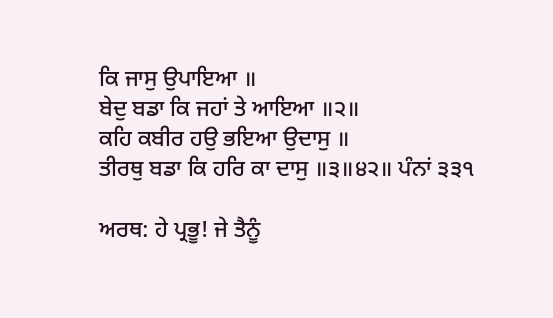ਕਿ ਜਾਸੁ ਉਪਾਇਆ ॥
ਬੇਦੁ ਬਡਾ ਕਿ ਜਹਾਂ ਤੇ ਆਇਆ ॥੨॥
ਕਹਿ ਕਬੀਰ ਹਉ ਭਇਆ ਉਦਾਸੁ ॥
ਤੀਰਥੁ ਬਡਾ ਕਿ ਹਰਿ ਕਾ ਦਾਸੁ ॥੩॥੪੨॥ ਪੰਨਾਂ ੩੩੧

ਅਰਥ: ਹੇ ਪ੍ਰਭੂ! ਜੇ ਤੈਨੂੰ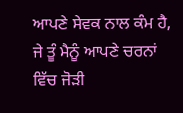ਆਪਣੇ ਸੇਵਕ ਨਾਲ ਕੰਮ ਹੈ, ਜੇ ਤੂੰ ਮੈਨੂੰ ਆਪਣੇ ਚਰਨਾਂ ਵਿੱਚ ਜੋੜੀ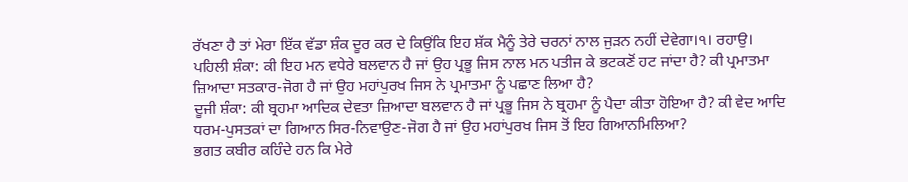ਰੱਖਣਾ ਹੈ ਤਾਂ ਮੇਰਾ ਇੱਕ ਵੱਡਾ ਸ਼ੰਕ ਦੂਰ ਕਰ ਦੇ ਕਿਉਂਕਿ ਇਹ ਸ਼ੱਕ ਮੈਨੂੰ ਤੇਰੇ ਚਰਨਾਂ ਨਾਲ ਜੁੜਨ ਨਹੀਂ ਦੇਵੇਗਾ।੧। ਰਹਾਉ।
ਪਹਿਲੀ ਸ਼ੰਕਾ: ਕੀ ਇਹ ਮਨ ਵਧੇਰੇ ਬਲਵਾਨ ਹੈ ਜਾਂ ਉਹ ਪ੍ਰਭੂ ਜਿਸ ਨਾਲ ਮਨ ਪਤੀਜ ਕੇ ਭਟਕਣੋਂ ਹਟ ਜਾਂਦਾ ਹੈ? ਕੀ ਪ੍ਰਮਾਤਮਾ ਜ਼ਿਆਦਾ ਸਤਕਾਰ-ਜੋਗ ਹੈ ਜਾਂ ਉਹ ਮਹਾਂਪੁਰਖ ਜਿਸ ਨੇ ਪ੍ਰਮਾਤਮਾ ਨੂੰ ਪਛਾਣ ਲਿਆ ਹੈ?
ਦੂਜੀ ਸ਼ੰਕਾ: ਕੀ ਬ੍ਰਹਮਾ ਆਦਿਕ ਦੇਵਤਾ ਜ਼ਿਆਦਾ ਬਲਵਾਨ ਹੈ ਜਾਂ ਪ੍ਰਭੂ ਜਿਸ ਨੇ ਬ੍ਰਹਮਾ ਨੂੰ ਪੈਦਾ ਕੀਤਾ ਹੋਇਆ ਹੈ? ਕੀ ਵੇਦ ਆਦਿ ਧਰਮ-ਪੁਸਤਕਾਂ ਦਾ ਗਿਆਨ ਸਿਰ-ਨਿਵਾਉਣ-ਜੋਗ ਹੈ ਜਾਂ ਉਹ ਮਹਾਂਪੁਰਖ ਜਿਸ ਤੋਂ ਇਹ ਗਿਆਨਮਿਲਿਆ?
ਭਗਤ ਕਬੀਰ ਕਹਿੰਦੇ ਹਨ ਕਿ ਮੇਰੇ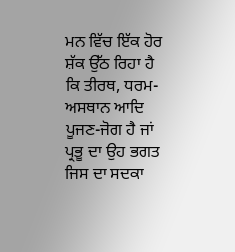ਮਨ ਵਿੱਚ ਇੱਕ ਹੋਰ ਸ਼ੱਕ ਉੱਠ ਰਿਹਾ ਹੈ ਕਿ ਤੀਰਥ, ਧਰਮ-ਅਸਥਾਨ ਆਦਿ ਪੂਜਣ-ਜੋਗ ਹੈ ਜਾਂ ਪ੍ਰਭੂ ਦਾ ਉਹ ਭਗਤ ਜਿਸ ਦਾ ਸਦਕਾ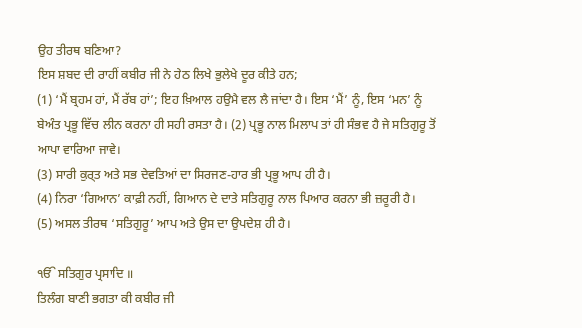ਉਹ ਤੀਰਥ ਬਣਿਆ?
ਇਸ ਸ਼ਬਦ ਦੀ ਰਾਹੀਂ ਕਬੀਰ ਜੀ ਨੇ ਹੇਠ ਲਿਖੇ ਭੁਲੇਖੇ ਦੂਰ ਕੀਤੇ ਹਨ;
(1) ‘ਮੈਂ ਬ੍ਰਹਮ ਹਾਂ, ਮੈਂ ਰੱਬ ਹਾਂ’; ਇਹ ਖ਼ਿਆਲ ਹਉਮੈ ਵਲ ਲੈ ਜਾਂਦਾ ਹੈ। ਇਸ ‘ਮੈਂ’ ਨੂੰ, ਇਸ ‘ਮਨ’ ਨੂੰ ਬੇਅੰਤ ਪ੍ਰਭੂ ਵਿੱਚ ਲੀਨ ਕਰਨਾ ਹੀ ਸਹੀ ਰਸਤਾ ਹੈ। (2) ਪ੍ਰਭੂ ਨਾਲ ਮਿਲਾਪ ਤਾਂ ਹੀ ਸੰਭਵ ਹੈ ਜੇ ਸਤਿਗੁਰੂ ਤੋਂ ਆਪਾ ਵਾਰਿਆ ਜਾਵੇ।
(3) ਸਾਰੀ ਕੁਰ੍ਤ ਅਤੇ ਸਭ ਦੇਵਤਿਆਂ ਦਾ ਸਿਰਜਣ-ਹਾਰ ਭੀ ਪ੍ਰਭੂ ਆਪ ਹੀ ਹੈ।
(4) ਨਿਰਾ ‘ਗਿਆਨ’ ਕਾਫ਼ੀ ਨਹੀਂ, ਗਿਆਨ ਦੇ ਦਾਤੇ ਸਤਿਗੁਰੂ ਨਾਲ ਪਿਆਰ ਕਰਨਾ ਭੀ ਜ਼ਰੂਰੀ ਹੈ।
(5) ਅਸਲ ਤੀਰਥ ‘ਸਤਿਗੁਰੂ’ ਆਪ ਅਤੇ ਉਸ ਦਾ ਉਪਦੇਸ਼ ਹੀ ਹੈ।

ੴ ਸਤਿਗੁਰ ਪ੍ਰਸਾਦਿ ॥
ਤਿਲੰਗ ਬਾਣੀ ਭਗਤਾ ਕੀ ਕਬੀਰ ਜੀ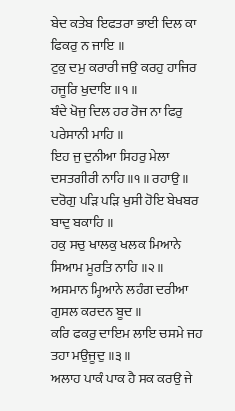ਬੇਦ ਕਤੇਬ ਇਫਤਰਾ ਭਾਈ ਦਿਲ ਕਾ ਫਿਕਰੁ ਨ ਜਾਇ ॥
ਟੁਕੁ ਦਮੁ ਕਰਾਰੀ ਜਉ ਕਰਹੁ ਹਾਜਿਰ ਹਜੂਰਿ ਖੁਦਾਇ ॥੧॥
ਬੰਦੇ ਖੋਜੁ ਦਿਲ ਹਰ ਰੋਜ ਨਾ ਫਿਰੁ ਪਰੇਸਾਨੀ ਮਾਹਿ ॥
ਇਹ ਜੁ ਦੁਨੀਆ ਸਿਹਰੁ ਮੇਲਾ ਦਸਤਗੀਰੀ ਨਾਹਿ ॥੧॥ ਰਹਾਉ ॥
ਦਰੋਗੁ ਪੜਿ ਪੜਿ ਖੁਸੀ ਹੋਇ ਬੇਖਬਰ ਬਾਦੁ ਬਕਾਹਿ ॥
ਹਕੁ ਸਚੁ ਖਾਲਕੁ ਖਲਕ ਮਿਆਨੇ ਸਿਆਮ ਮੂਰਤਿ ਨਾਹਿ ॥੨॥
ਅਸਮਾਨ ਮ੍ਹਿਆਨੇ ਲਹੰਗ ਦਰੀਆ ਗੁਸਲ ਕਰਦਨ ਬੂਦ ॥
ਕਰਿ ਫਕਰੁ ਦਾਇਮ ਲਾਇ ਚਸਮੇ ਜਹ ਤਹਾ ਮਉਜੂਦੁ ॥੩॥
ਅਲਾਹ ਪਾਕੰ ਪਾਕ ਹੈ ਸਕ ਕਰਉ ਜੇ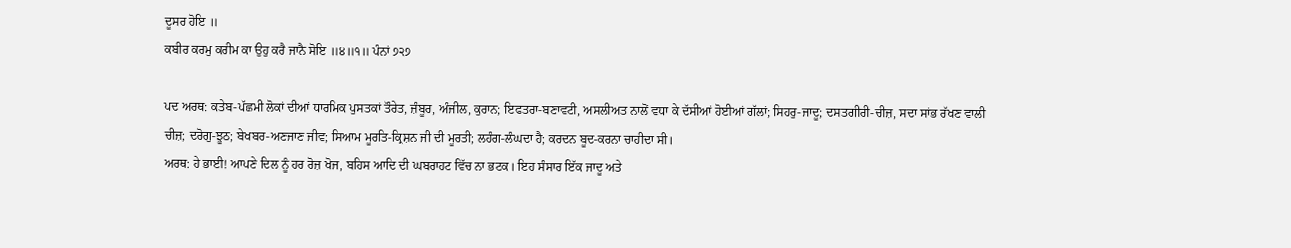ਦੂਸਰ ਹੋਇ ॥
ਕਬੀਰ ਕਰਮੁ ਕਰੀਮ ਕਾ ਉਹੁ ਕਰੈ ਜਾਨੈ ਸੋਇ ॥੪॥੧॥ ਪੰਨਾਂ ੭੨੭

ਪਦ ਅਰਥ: ਕਤੇਬ-ਪੱਛਮੀ ਲੋਕਾਂ ਦੀਆਂ ਧਾਰਮਿਕ ਪੁਸਤਕਾਂ ਤੌਰੇਤ, ਜ਼ੰਬੂਰ, ਅੰਜੀਲ, ਕੁਰਾਨ; ਇਫਤਰਾ-ਬਣਾਵਟੀ, ਅਸਲੀਅਤ ਨਾਲੋਂ ਵਧਾ ਕੇ ਦੱਸੀਆਂ ਹੋਈਆਂ ਗੱਲਾਂ; ਸਿਹਰੁ-ਜਾਦੂ; ਦਸਤਗੀਰੀ-ਚੀਜ਼, ਸਦਾ ਸਾਂਭ ਰੱਖਣ ਵਾਲੀ ਚੀਜ਼; ਦਰੋਗੁ-ਝੂਠ; ਬੇਖਬਰ-ਅਣਜਾਣ ਜੀਵ; ਸਿਆਮ ਮੂਰਤਿ-ਕ੍ਰਿਸ਼ਨ ਜੀ ਦੀ ਮੂਰਤੀ; ਲਹੰਗ-ਲੰਘਦਾ ਹੈ; ਕਰਦਨ ਬੂਦ-ਕਰਨਾ ਚਾਹੀਦਾ ਸੀ।
ਅਰਥ: ਹੇ ਭਾਈ! ਆਪਣੇ ਦਿਲ ਨੂੰ ਹਰ ਰੋਜ਼ ਖੋਜ, ਬਹਿਸ ਆਦਿ ਦੀ ਘਬਰਾਹਟ ਵਿੱਚ ਨਾ ਭਟਕ। ਇਹ ਸੰਸਾਰ ਇੱਕ ਜਾਦੂ ਅਤੇ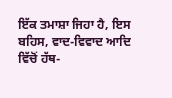ਇੱਕ ਤਮਾਸ਼ਾ ਜਿਹਾ ਹੈ, ਇਸ ਬਹਿਸ, ਵਾਦ-ਵਿਵਾਦ ਆਦਿ ਵਿੱਚੋਂ ਹੱਥ-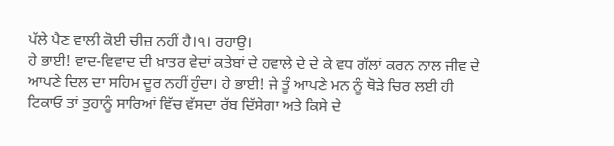ਪੱਲੇ ਪੈਣ ਵਾਲੀ ਕੋਈ ਚੀਜ਼ ਨਹੀਂ ਹੈ।੧। ਰਹਾਉ।
ਹੇ ਭਾਈ! ਵਾਦ-ਵਿਵਾਦ ਦੀ ਖ਼ਾਤਰ ਵੇਦਾਂ ਕਤੇਬਾਂ ਦੇ ਹਵਾਲੇ ਦੇ ਦੇ ਕੇ ਵਧ ਗੱਲਾਂ ਕਰਨ ਨਾਲ ਜੀਵ ਦੇ ਆਪਣੇ ਦਿਲ ਦਾ ਸਹਿਮ ਦੂਰ ਨਹੀਂ ਹੁੰਦਾ। ਹੇ ਭਾਈ! ਜੇ ਤੂੰ ਆਪਣੇ ਮਨ ਨੂੰ ਥੋੜੇ ਚਿਰ ਲਈ ਹੀ ਟਿਕਾਓ ਤਾਂ ਤੁਹਾਨੂੰ ਸਾਰਿਆਂ ਵਿੱਚ ਵੱਸਦਾ ਰੱਬ ਦਿੱਸੇਗਾ ਅਤੇ ਕਿਸੇ ਦੇ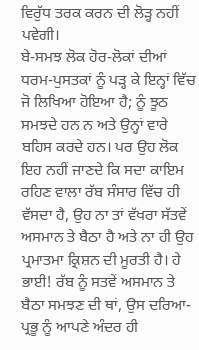ਵਿਰੁੱਧ ਤਰਕ ਕਰਨ ਦੀ ਲੋੜ੍ਹ ਨਹੀਂ ਪਵੇਗੀ।
ਬੇ-ਸਮਝ ਲੋਕ ਹੋਰ-ਲੋਕਾਂ ਦੀਆਂ ਧਰਮ-ਪੁਸਤਕਾਂ ਨੂੰ ਪੜ੍ਹ ਕੇ ਇਨ੍ਹਾਂ ਵਿੱਚ ਜੋ ਲਿਖਿਆ ਹੋਇਆ ਹੈ; ਨੂੰ ਝੂਠ ਸਮਝਦੇ ਹਨ ਨ ਅਤੇ ਉਨ੍ਹਾਂ ਵਾਰੇ ਬਹਿਸ ਕਰਦੇ ਹਨ। ਪਰ ਉਹ ਲੋਕ ਇਹ ਨਹੀਂ ਜਾਣਦੇ ਕਿ ਸਦਾ ਕਾਇਮ ਰਹਿਣ ਵਾਲਾ ਰੱਬ ਸੰਸਾਰ ਵਿੱਚ ਹੀ ਵੱਸਦਾ ਹੈ, ਉਹ ਨਾ ਤਾਂ ਵੱਖਰਾ ਸੱਤਵੇਂ ਅਸਮਾਨ ਤੇ ਬੈਠਾ ਹੈ ਅਤੇ ਨਾ ਹੀ ਉਹ ਪ੍ਰਮਾਤਮਾ ਕ੍ਰਿਸ਼ਨ ਦੀ ਮੂਰਤੀ ਹੈ। ਹੇ ਭਾਈ! ਰੱਬ ਨੂੰ ਸਤਵੇਂ ਅਸਮਾਨ ਤੇ ਬੈਠਾ ਸਮਝਣ ਦੀ ਥਾਂ, ਉਸ ਦਰਿਆ-ਪ੍ਰਭੂ ਨੂੰ ਆਪਣੇ ਅੰਦਰ ਹੀ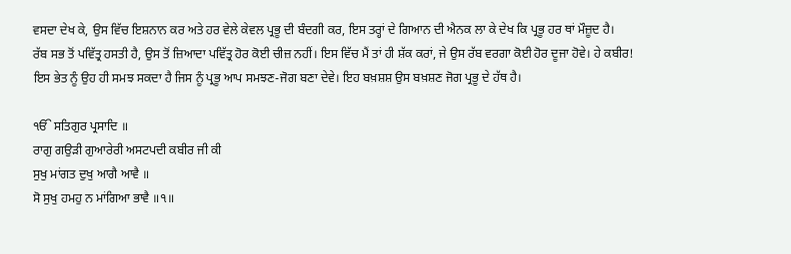ਵਸਦਾ ਦੇਖ ਕੇ, ਉਸ ਵਿੱਚ ਇਸ਼ਨਾਨ ਕਰ ਅਤੇ ਹਰ ਵੇਲੇ ਕੇਵਲ ਪ੍ਰਭੂ ਦੀ ਬੰਦਗੀ ਕਰ, ਇਸ ਤਰ੍ਹਾਂ ਦੇ ਗਿਆਨ ਦੀ ਐਨਕ ਲਾ ਕੇ ਦੇਖ ਕਿ ਪ੍ਰਭੂ ਹਰ ਥਾਂ ਮੌਜ਼ੂਦ ਹੈ।
ਰੱਬ ਸਭ ਤੋਂ ਪਵਿੱਤ੍ਰ ਹਸਤੀ ਹੈ, ਉਸ ਤੋਂ ਜ਼ਿਆਦਾ ਪਵਿੱਤ੍ਰ ਹੋਰ ਕੋਈ ਚੀਜ਼ ਨਹੀਂ। ਇਸ ਵਿੱਚ ਮੈਂ ਤਾਂ ਹੀ ਸ਼ੱਕ ਕਰਾਂ, ਜੇ ਉਸ ਰੱਬ ਵਰਗਾ ਕੋਈ ਹੋਰ ਦੂਜਾ ਹੋਵੇ। ਹੇ ਕਬੀਰ! ਇਸ ਭੇਤ ਨੂੰ ਉਹ ਹੀ ਸਮਝ ਸਕਦਾ ਹੈ ਜਿਸ ਨੂੰ ਪ੍ਰਭੂ ਆਪ ਸਮਝਣ-ਜੋਗ ਬਣਾ ਦੇਵੇ। ਇਹ ਬਖ਼ਸ਼ਸ਼ ਉਸ ਬਖ਼ਸ਼ਣ ਜੋਗ ਪ੍ਰਭੂ ਦੇ ਹੱਥ ਹੈ।

ੴ ਸਤਿਗੁਰ ਪ੍ਰਸਾਦਿ ॥
ਰਾਗੁ ਗਉੜੀ ਗੁਆਰੇਰੀ ਅਸਟਪਦੀ ਕਬੀਰ ਜੀ ਕੀ
ਸੁਖੁ ਮਾਂਗਤ ਦੁਖੁ ਆਗੈ ਆਵੈ ॥
ਸੋ ਸੁਖੁ ਹਮਹੁ ਨ ਮਾਂਗਿਆ ਭਾਵੈ ॥੧॥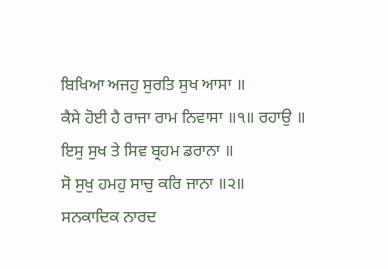ਬਿਖਿਆ ਅਜਹੁ ਸੁਰਤਿ ਸੁਖ ਆਸਾ ॥
ਕੈਸੇ ਹੋਈ ਹੈ ਰਾਜਾ ਰਾਮ ਨਿਵਾਸਾ ॥੧॥ ਰਹਾਉ ॥
ਇਸੁ ਸੁਖ ਤੇ ਸਿਵ ਬ੍ਰਹਮ ਡਰਾਨਾ ॥
ਸੋ ਸੁਖੁ ਹਮਹੁ ਸਾਚੁ ਕਰਿ ਜਾਨਾ ॥੨॥
ਸਨਕਾਦਿਕ ਨਾਰਦ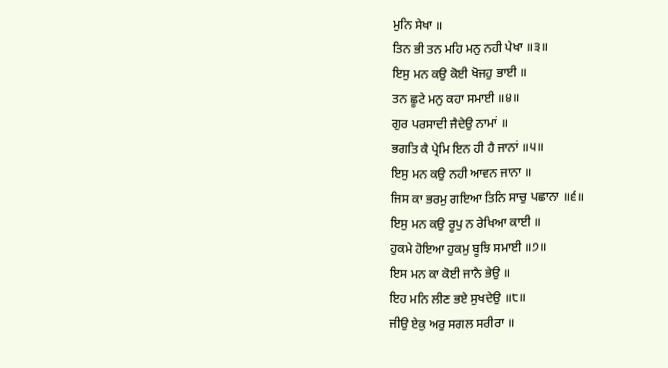ਮੁਨਿ ਸੇਖਾ ॥
ਤਿਨ ਭੀ ਤਨ ਮਹਿ ਮਨੁ ਨਹੀ ਪੇਖਾ ॥੩॥
ਇਸੁ ਮਨ ਕਉ ਕੋਈ ਖੋਜਹੁ ਭਾਈ ॥
ਤਨ ਛੂਟੇ ਮਨੁ ਕਹਾ ਸਮਾਈ ॥੪॥
ਗੁਰ ਪਰਸਾਦੀ ਜੈਦੇਉ ਨਾਮਾਂ ॥
ਭਗਤਿ ਕੈ ਪ੍ਰੇਮਿ ਇਨ ਹੀ ਹੈ ਜਾਨਾਂ ॥੫॥
ਇਸੁ ਮਨ ਕਉ ਨਹੀ ਆਵਨ ਜਾਨਾ ॥
ਜਿਸ ਕਾ ਭਰਮੁ ਗਇਆ ਤਿਨਿ ਸਾਚੁ ਪਛਾਨਾ ॥੬॥
ਇਸੁ ਮਨ ਕਉ ਰੂਪੁ ਨ ਰੇਖਿਆ ਕਾਈ ॥
ਹੁਕਮੇ ਹੋਇਆ ਹੁਕਮੁ ਬੂਝਿ ਸਮਾਈ ॥੭॥
ਇਸ ਮਨ ਕਾ ਕੋਈ ਜਾਨੈ ਭੇਉ ॥
ਇਹ ਮਨਿ ਲੀਣ ਭਏ ਸੁਖਦੇਉ ॥੮॥
ਜੀਉ ਏਕੁ ਅਰੁ ਸਗਲ ਸਰੀਰਾ ॥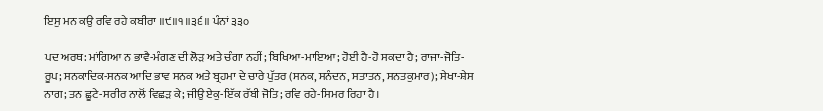ਇਸੁ ਮਨ ਕਉ ਰਵਿ ਰਹੇ ਕਬੀਰਾ ॥੯॥੧॥੩੬॥ ਪੰਨਾਂ ੩੩੦

ਪਦ ਅਰਥ: ਮਾਂਗਿਆ ਨ ਭਾਵੈ-ਮੰਗਣ ਦੀ ਲੋੜ ਅਤੇ ਚੰਗਾ ਨਹੀਂ; ਬਿਖਿਆ-ਮਾਇਆ; ਹੋਈ ਹੈ-ਹੋ ਸਕਦਾ ਹੈ; ਰਾਜਾ-ਜੋਤਿ-ਰੂਪ; ਸਨਕਾਦਿਕ-ਸਨਕ ਆਦਿ ਭਾਵ ਸਨਕ ਅਤੇ ਬ੍ਰਹਮਾ ਦੇ ਚਾਰੇ ਪੁੱਤਰ (ਸਨਕ, ਸਨੰਦਨ, ਸਤਾਤਨ, ਸਨਤਕੁਮਾਰ); ਸੇਖਾ-ਸ਼ੇਸ ਨਾਗ; ਤਨ ਛੂਟੇ-ਸਰੀਰ ਨਾਲੋਂ ਵਿਛੜ ਕੇ; ਜੀਉ ਏਕੁ-ਇੱਕ ਰੱਬੀ ਜੋਤਿ; ਰਵਿ ਰਹੇ-ਸਿਮਰ ਰਿਹਾ ਹੈ।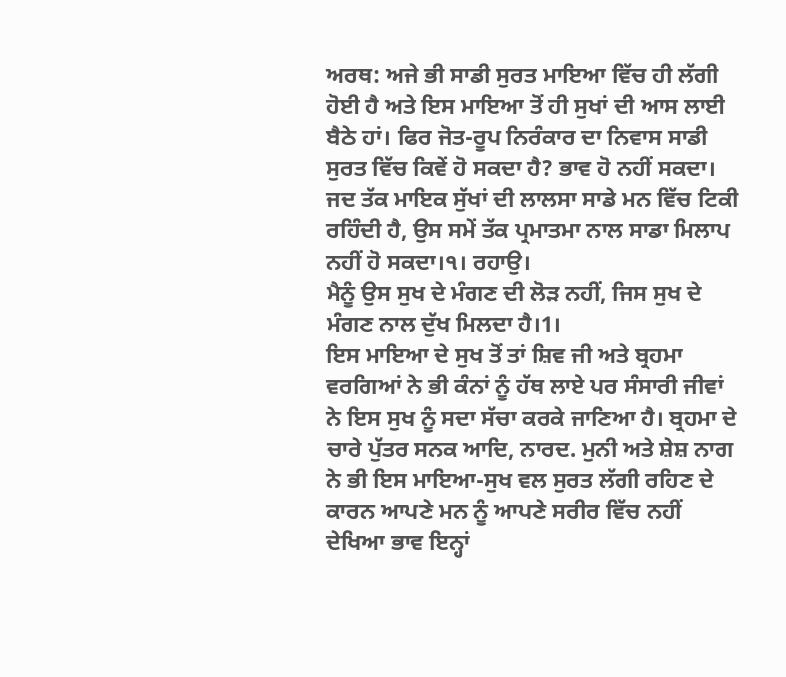ਅਰਥ: ਅਜੇ ਭੀ ਸਾਡੀ ਸੁਰਤ ਮਾਇਆ ਵਿੱਚ ਹੀ ਲੱਗੀ ਹੋਈ ਹੈ ਅਤੇ ਇਸ ਮਾਇਆ ਤੋਂ ਹੀ ਸੁਖਾਂ ਦੀ ਆਸ ਲਾਈ ਬੈਠੇ ਹਾਂ। ਫਿਰ ਜੋਤ-ਰੂਪ ਨਿਰੰਕਾਰ ਦਾ ਨਿਵਾਸ ਸਾਡੀ ਸੁਰਤ ਵਿੱਚ ਕਿਵੇਂ ਹੋ ਸਕਦਾ ਹੈ? ਭਾਵ ਹੋ ਨਹੀਂ ਸਕਦਾ। ਜਦ ਤੱਕ ਮਾਇਕ ਸੁੱਖਾਂ ਦੀ ਲਾਲਸਾ ਸਾਡੇ ਮਨ ਵਿੱਚ ਟਿਕੀ ਰਹਿੰਦੀ ਹੈ, ਉਸ ਸਮੇਂ ਤੱਕ ਪ੍ਰਮਾਤਮਾ ਨਾਲ ਸਾਡਾ ਮਿਲਾਪ ਨਹੀਂ ਹੋ ਸਕਦਾ।੧। ਰਹਾਉ।
ਮੈਨੂੰ ਉਸ ਸੁਖ ਦੇ ਮੰਗਣ ਦੀ ਲੋੜ ਨਹੀਂ, ਜਿਸ ਸੁਖ ਦੇ ਮੰਗਣ ਨਾਲ ਦੁੱਖ ਮਿਲਦਾ ਹੈ।1।
ਇਸ ਮਾਇਆ ਦੇ ਸੁਖ ਤੋਂ ਤਾਂ ਸ਼ਿਵ ਜੀ ਅਤੇ ਬ੍ਰਹਮਾ ਵਰਗਿਆਂ ਨੇ ਭੀ ਕੰਨਾਂ ਨੂੰ ਹੱਥ ਲਾਏ ਪਰ ਸੰਸਾਰੀ ਜੀਵਾਂ ਨੇ ਇਸ ਸੁਖ ਨੂੰ ਸਦਾ ਸੱਚਾ ਕਰਕੇ ਜਾਣਿਆ ਹੈ। ਬ੍ਰਹਮਾ ਦੇ ਚਾਰੇ ਪੁੱਤਰ ਸਨਕ ਆਦਿ, ਨਾਰਦ. ਮੁਨੀ ਅਤੇ ਸ਼ੇਸ਼ ਨਾਗ ਨੇ ਭੀ ਇਸ ਮਾਇਆ-ਸੁਖ ਵਲ ਸੁਰਤ ਲੱਗੀ ਰਹਿਣ ਦੇ ਕਾਰਨ ਆਪਣੇ ਮਨ ਨੂੰ ਆਪਣੇ ਸਰੀਰ ਵਿੱਚ ਨਹੀਂ ਦੇਖਿਆ ਭਾਵ ਇਨ੍ਹਾਂ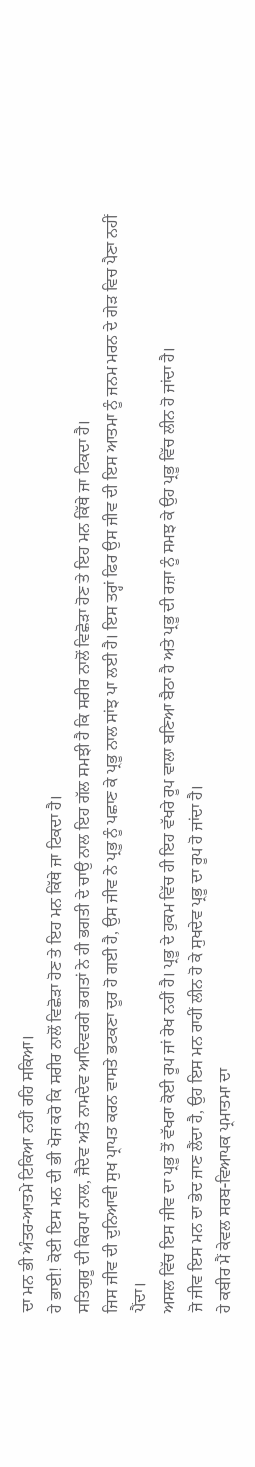ਦਾ ਮਨ ਭੀ ਅੰਤਰ-ਆਤਮੇ ਟਿਕਿਆ ਨਹੀਂ ਰਹਿ ਸਕਿਆ।
ਹੇ ਭਾਈ! ਕੋਈ ਇਸ ਮਨ ਦੀ ਭੀ ਖੋਜ ਕਰੋ ਕਿ ਸਰੀਰ ਨਾਲੋਂ ਵਿਛੋੜਾ ਹੋਣ ਤੇ ਇਹ ਮਨ ਕਿੱਥੇ ਜਾ ਟਿਕਦਾ ਹੈ।
ਸਤਿਗੁਰੂ ਦੀ ਕਿਰਪਾ ਨਾਲ, ਜੈਦੇਵ ਅਤੇ ਨਾਮਦੇਵ ਆਦਿਵਰਗੇ ਭਗਤਾਂ ਨੇ ਹੀ ਭਗਤੀ ਦੇ ਚਾਉ ਨਾਲ ਇਹ ਗੱਲ ਸਮਝੀ ਹੈ ਕਿ ਸਰੀਰ ਨਾਲੋਂ ਵਿਛੋੜਾ ਹੋਣ ਤੇ ਇਹ ਮਨ ਕਿੱਥੇ ਜਾ ਟਿਕਦਾ ਹੈ।
ਜਿਸ ਜੀਵ ਦੀ ਦੁਨਿਆਵੀ ਸੁਖ ਪ੍ਰਾਪਤ ਕਰਨ ਵਾਸਤੇ ਭਟਕਣਾ ਦੂਰ ਹੋ ਗਈ ਹੈ, ਉਸ ਜੀਵ ਨੇ ਪ੍ਰਭੂ ਨੂੰ ਪਛਾਣ ਕੇ ਪ੍ਰਭੂ ਨਾਲ ਸਾਂਝ ਪਾ ਲਈ ਹੈ। ਇਸ ਤਰ੍ਹਾਂ ਫਿਰ ਉਸ ਜੀਵ ਦੀ ਇਸ ਆਤਮਾ ਨੂੰ ਜਨਮ ਮਰਨ ਦੇ ਗੇੜ ਵਿਚ ਪੈਣਾ ਨਹੀਂ ਪੈਂਦਾ।
ਅਸਲ ਵਿੱਚ ਇਸ ਜੀਵ ਦਾ ਪ੍ਰਭੂ ਤੋਂ ਵੱਖਰਾ ਕੋਈ ਰੂਪ ਜਾਂ ਰੇਖ ਨਹੀਂ ਹੈ। ਪ੍ਰਭੂ ਦੇ ਹੁਕਮ ਵਿੱਚ ਹੀ ਇਹ ਵੱਖਰੇ ਰੂਪ ਵਾਲਾ ਬਣਿਆ ਬੈਠਾ ਹੈ ਅਤੇ ਪ੍ਰਭੂ ਦੀ ਰਜ਼ਾ ਨੂੰ ਸਮਝ ਕੇ ਉਹ ਪ੍ਰਭੂ ਵਿੱਚ ਲੀਨ ਹੋ ਜਾਂਦਾ ਹੈ।
ਜੋ ਜੀਵ ਇਸ ਮਨ ਦਾ ਭੇਦ ਜਾਣ ਲੈਂਦਾ ਹੈ, ਉਹ ਇਸ ਮਨ ਰਾਹੀਂ ਲੀਨ ਹੋ ਕੇ ਸੁਖਦੇਵ ਪ੍ਰਭੂ ਦਾ ਰੂਪ ਹੋ ਜਾਂਦਾ ਹੈ।
ਹੇ ਕਬੀਰ ਮੈਂ ਕੇਵਲ ਸਰਬ-ਵਿਆਪਕ ਪ੍ਰਮਾਤਮਾ ਦਾ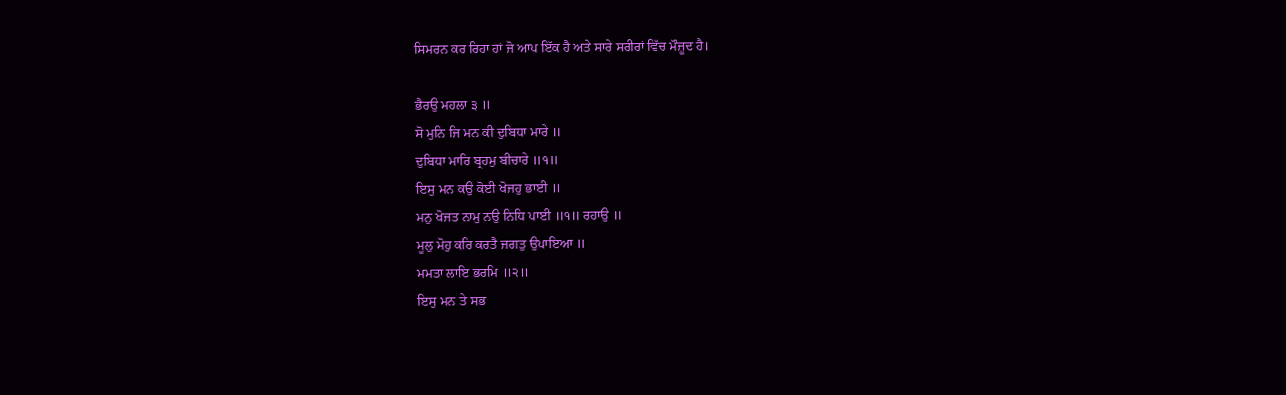ਸਿਮਰਨ ਕਰ ਰਿਹਾ ਹਾਂ ਜੋ ਆਪ ਇੱਕ ਹੈ ਅਤੇ ਸਾਰੇ ਸਰੀਰਾਂ ਵਿੱਚ ਮੌਜ਼ੂਦ ਹੈ।

ਭੈਰਉ ਮਹਲਾ ੩ ॥
ਸੋ ਮੁਨਿ ਜਿ ਮਨ ਕੀ ਦੁਬਿਧਾ ਮਾਰੇ ॥
ਦੁਬਿਧਾ ਮਾਰਿ ਬ੍ਰਹਮੁ ਬੀਚਾਰੇ ॥੧॥
ਇਸੁ ਮਨ ਕਉ ਕੋਈ ਖੋਜਹੁ ਭਾਈ ॥
ਮਨੁ ਖੋਜਤ ਨਾਮੁ ਨਉ ਨਿਧਿ ਪਾਈ ॥੧॥ ਰਹਾਉ ॥
ਮੂਲੁ ਮੋਹੁ ਕਰਿ ਕਰਤੈ ਜਗਤੁ ਉਪਾਇਆ ॥
ਮਮਤਾ ਲਾਇ ਭਰਮਿ ॥੨॥
ਇਸੁ ਮਨ ਤੇ ਸਭ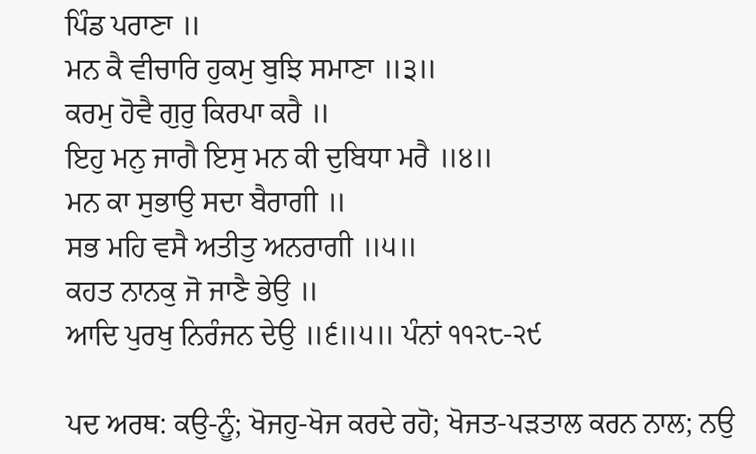ਪਿੰਡ ਪਰਾਣਾ ॥
ਮਨ ਕੈ ਵੀਚਾਰਿ ਹੁਕਮੁ ਬੁਝਿ ਸਮਾਣਾ ॥੩॥
ਕਰਮੁ ਹੋਵੈ ਗੁਰੁ ਕਿਰਪਾ ਕਰੈ ॥
ਇਹੁ ਮਨੁ ਜਾਗੈ ਇਸੁ ਮਨ ਕੀ ਦੁਬਿਧਾ ਮਰੈ ॥੪॥
ਮਨ ਕਾ ਸੁਭਾਉ ਸਦਾ ਬੈਰਾਗੀ ॥
ਸਭ ਮਹਿ ਵਸੈ ਅਤੀਤੁ ਅਨਰਾਗੀ ॥੫॥
ਕਹਤ ਨਾਨਕੁ ਜੋ ਜਾਣੈ ਭੇਉ ॥
ਆਦਿ ਪੁਰਖੁ ਨਿਰੰਜਨ ਦੇਉ ॥੬॥੫॥ ਪੰਨਾਂ ੧੧੨੮-੨੯

ਪਦ ਅਰਥ: ਕਉ-ਨੂੰ; ਖੋਜਹੁ-ਖੋਜ ਕਰਦੇ ਰਹੋ; ਖੋਜਤ-ਪੜਤਾਲ ਕਰਨ ਨਾਲ; ਨਉ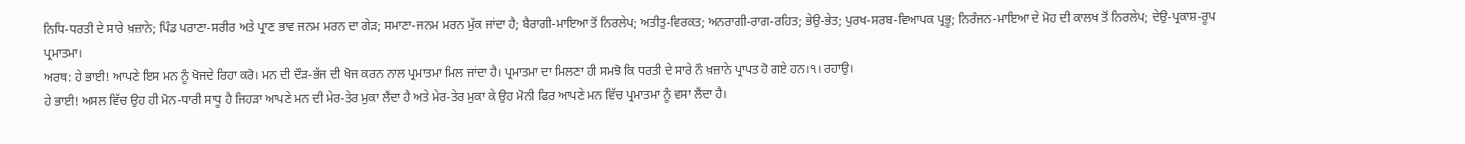ਨਿਧਿ-ਧਰਤੀ ਦੇ ਸਾਰੇ ਖ਼ਜ਼ਾਨੇ; ਪਿੰਡ ਪਰਾਣਾ-ਸਰੀਰ ਅਤੇ ਪ੍ਰਾਣ ਭਾਵ ਜਨਮ ਮਰਨ ਦਾ ਗੇੜ; ਸਮਾਣਾ-ਜਨਮ ਮਰਨ ਮੁੱਕ ਜਾਂਦਾ ਹੈ; ਬੈਰਾਗੀ-ਮਾਇਆ ਤੋਂ ਨਿਰਲੇਪ; ਅਤੀਤੁ-ਵਿਰਕਤ; ਅਨਰਾਗੀ-ਰਾਗ-ਰਹਿਤ; ਭੇਉ-ਭੇਤ; ਪੁਰਖ-ਸਰਬ-ਵਿਆਪਕ ਪ੍ਰਭੂ; ਨਿਰੰਜਨ-ਮਾਇਆ ਦੇ ਮੋਹ ਦੀ ਕਾਲਖ ਤੋਂ ਨਿਰਲੇਪ; ਦੇਉ-ਪ੍ਰਕਾਸ਼-ਰੂਪ ਪ੍ਰਮਾਤਮਾ।
ਅਰਥ: ਹੇ ਭਾਈ! ਆਪਣੇ ਇਸ ਮਨ ਨੂੰ ਖੋਜਦੇ ਰਿਹਾ ਕਰੋ। ਮਨ ਦੀ ਦੌੜ-ਭੱਜ ਦੀ ਖੋਜ ਕਰਨ ਨਾਲ ਪ੍ਰਮਾਤਮਾ ਮਿਲ ਜਾਂਦਾ ਹੈ। ਪ੍ਰਮਾਤਮਾ ਦਾ ਮਿਲਣਾ ਹੀ ਸਮਝੋ ਕਿ ਧਰਤੀ ਦੇ ਸਾਰੇ ਨੌ ਖ਼ਜ਼ਾਨੇ ਪ੍ਰਾਪਤ ਹੋ ਗਏ ਹਨ।੧। ਰਹਾਉ।
ਹੇ ਭਾਈ! ਅਸਲ ਵਿੱਚ ਉਹ ਹੀ ਮੋਨ-ਧਾਰੀ ਸਾਧੂ ਹੈ ਜਿਹੜਾ ਆਪਣੇ ਮਨ ਦੀ ਮੇਰ-ਤੇਰ ਮੁਕਾ ਲੈਂਦਾ ਹੈ ਅਤੇ ਮੇਰ-ਤੇਰ ਮੁਕਾ ਕੇ ਉਹ ਮੋਨੀ ਫਿਰ ਆਪਣੇ ਮਨ ਵਿੱਚ ਪ੍ਰਮਾਤਮਾ ਨੂੰ ਵਸਾ ਲੈਂਦਾ ਹੈ।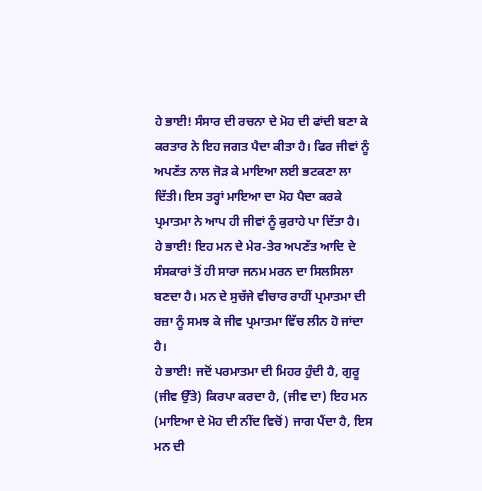ਹੇ ਭਾਈ! ਸੰਸਾਰ ਦੀ ਰਚਨਾ ਦੇ ਮੋਹ ਦੀ ਫਾਂਦੀ ਬਣਾ ਕੇ ਕਰਤਾਰ ਨੇ ਇਹ ਜਗਤ ਪੈਦਾ ਕੀਤਾ ਹੈ। ਫਿਰ ਜੀਵਾਂ ਨੂੰ ਅਪਣੱਤ ਨਾਲ ਜੋੜ ਕੇ ਮਾਇਆ ਲਈ ਭਟਕਣਾ ਲਾ ਦਿੱਤੀ। ਇਸ ਤਰ੍ਹਾਂ ਮਾਇਆ ਦਾ ਮੋਹ ਪੈਦਾ ਕਰਕੇ ਪ੍ਰਮਾਤਮਾ ਨੇ ਆਪ ਹੀ ਜੀਵਾਂ ਨੂੰ ਕੁਰਾਹੇ ਪਾ ਦਿੱਤਾ ਹੈ।
ਹੇ ਭਾਈ! ਇਹ ਮਨ ਦੇ ਮੇਰ-ਤੇਰ ਅਪਣੱਤ ਆਦਿ ਦੇ ਸੰਸਕਾਰਾਂ ਤੋਂ ਹੀ ਸਾਰਾ ਜਨਮ ਮਰਨ ਦਾ ਸਿਲਸਿਲਾ ਬਣਦਾ ਹੈ। ਮਨ ਦੇ ਸੁਚੱਜੇ ਵੀਚਾਰ ਰਾਹੀਂ ਪ੍ਰਮਾਤਮਾ ਦੀ ਰਜ਼ਾ ਨੂੰ ਸਮਝ ਕੇ ਜੀਵ ਪ੍ਰਮਾਤਮਾ ਵਿੱਚ ਲੀਨ ਹੋ ਜਾਂਦਾ ਹੈ।
ਹੇ ਭਾਈ! ਜਦੋਂ ਪਰਮਾਤਮਾ ਦੀ ਮਿਹਰ ਹੁੰਦੀ ਹੈ, ਗੁਰੂ (ਜੀਵ ਉੱਤੇ) ਕਿਰਪਾ ਕਰਦਾ ਹੈ, (ਜੀਵ ਦਾ) ਇਹ ਮਨ (ਮਾਇਆ ਦੇ ਮੋਹ ਦੀ ਨੀਂਦ ਵਿਚੋਂ) ਜਾਗ ਪੈਂਦਾ ਹੈ, ਇਸ ਮਨ ਦੀ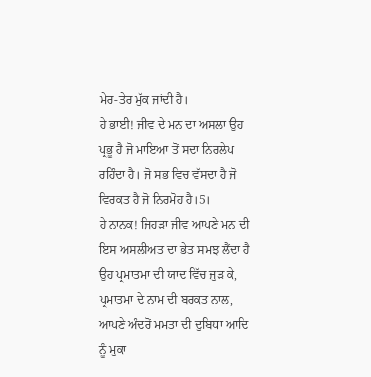ਮੇਰ-ਤੇਰ ਮੁੱਕ ਜਾਂਦੀ ਹੈ।
ਹੇ ਭਾਈ! ਜੀਵ ਦੇ ਮਨ ਦਾ ਅਸਲਾ ਉਹ ਪ੍ਰਭੂ ਹੈ ਜੋ ਮਾਇਆ ਤੋਂ ਸਦਾ ਨਿਰਲੇਪ ਰਹਿੰਦਾ ਹੈ। ਜੋ ਸਭ ਵਿਚ ਵੱਸਦਾ ਹੈ ਜੋ ਵਿਰਕਤ ਹੈ ਜੋ ਨਿਰਮੋਹ ਹੈ।5।
ਹੇ ਨਾਨਕ! ਜਿਹੜਾ ਜੀਵ ਆਪਣੇ ਮਨ ਦੀ ਇਸ ਅਸਲੀਅਤ ਦਾ ਭੇਤ ਸਮਝ ਲੈਂਦਾ ਹੈ ਉਹ ਪ੍ਰਮਾਤਮਾ ਦੀ ਯਾਦ ਵਿੱਚ ਜੁੜ ਕੇ, ਪ੍ਰਮਾਤਮਾ ਦੇ ਨਾਮ ਦੀ ਬਰਕਤ ਨਾਲ, ਆਪਣੇ ਅੰਦਰੋਂ ਮਮਤਾ ਦੀ ਦੁਬਿਧਾ ਆਦਿ ਨੂੰ ਮੁਕਾ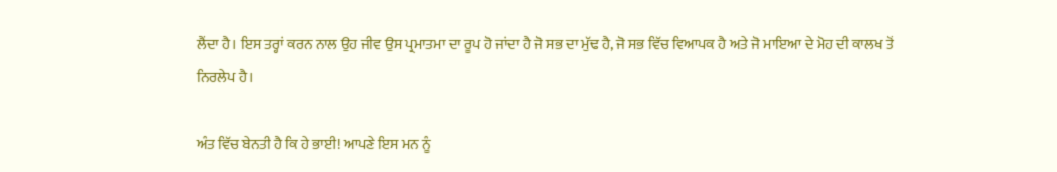ਲੈਂਦਾ ਹੈ। ਇਸ ਤਰ੍ਹਾਂ ਕਰਨ ਨਾਲ ਉਹ ਜੀਵ ਉਸ ਪ੍ਰਮਾਤਮਾ ਦਾ ਰੂਪ ਹੋ ਜਾਂਦਾ ਹੈ ਜੋ ਸਭ ਦਾ ਮੁੱਢ ਹੈ, ਜੋ ਸਭ ਵਿੱਚ ਵਿਆਪਕ ਹੈ ਅਤੇ ਜੋ ਮਾਇਆ ਦੇ ਮੋਹ ਦੀ ਕਾਲਖ ਤੋਂ ਨਿਰਲੇਪ ਹੈ।

ਅੰਤ ਵਿੱਚ ਬੇਨਤੀ ਹੈ ਕਿ ਹੇ ਭਾਈ! ਆਪਣੇ ਇਸ ਮਨ ਨੂੰ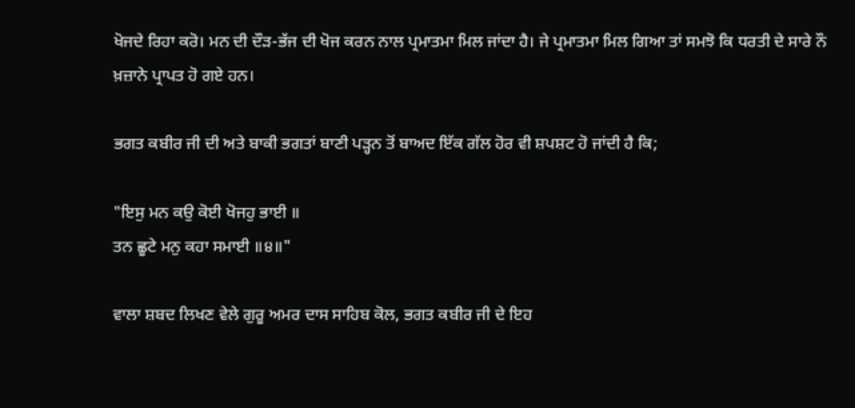ਖੋਜਦੇ ਰਿਹਾ ਕਰੋ। ਮਨ ਦੀ ਦੌੜ-ਭੱਜ ਦੀ ਖੋਜ ਕਰਨ ਨਾਲ ਪ੍ਰਮਾਤਮਾ ਮਿਲ ਜਾਂਦਾ ਹੈ। ਜੇ ਪ੍ਰਮਾਤਮਾ ਮਿਲ ਗਿਆ ਤਾਂ ਸਮਝੋ ਕਿ ਧਰਤੀ ਦੇ ਸਾਰੇ ਨੌ ਖ਼ਜ਼ਾਨੇ ਪ੍ਰਾਪਤ ਹੋ ਗਏ ਹਨ।

ਭਗਤ ਕਬੀਰ ਜੀ ਦੀ ਅਤੇ ਬਾਕੀ ਭਗਤਾਂ ਬਾਣੀ ਪੜ੍ਹਨ ਤੋਂ ਬਾਅਦ ਇੱਕ ਗੱਲ ਹੋਰ ਵੀ ਸ਼ਪਸ਼ਟ ਹੋ ਜਾਂਦੀ ਹੈ ਕਿ;

"ਇਸੁ ਮਨ ਕਉ ਕੋਈ ਖੋਜਹੁ ਭਾਈ ॥
ਤਨ ਛੂਟੇ ਮਨੁ ਕਹਾ ਸਮਾਈ ॥੪॥"

ਵਾਲਾ ਸ਼ਬਦ ਲਿਖਣ ਵੇਲੇ ਗੁਰੂ ਅਮਰ ਦਾਸ ਸਾਹਿਬ ਕੋਲ, ਭਗਤ ਕਬੀਰ ਜੀ ਦੇ ਇਹ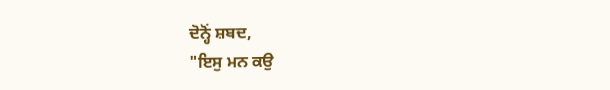ਦੋਨ੍ਹੋਂ ਸ਼ਬਦ,
"ਇਸੁ ਮਨ ਕਉ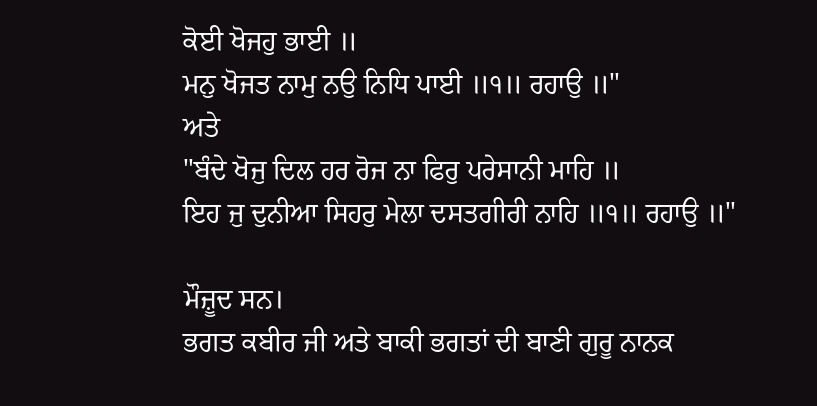ਕੋਈ ਖੋਜਹੁ ਭਾਈ ॥
ਮਨੁ ਖੋਜਤ ਨਾਮੁ ਨਉ ਨਿਧਿ ਪਾਈ ॥੧॥ ਰਹਾਉ ॥"
ਅਤੇ
"ਬੰਦੇ ਖੋਜੁ ਦਿਲ ਹਰ ਰੋਜ ਨਾ ਫਿਰੁ ਪਰੇਸਾਨੀ ਮਾਹਿ ॥
ਇਹ ਜੁ ਦੁਨੀਆ ਸਿਹਰੁ ਮੇਲਾ ਦਸਤਗੀਰੀ ਨਾਹਿ ॥੧॥ ਰਹਾਉ ॥"

ਮੌਜ਼ੂਦ ਸਨ।
ਭਗਤ ਕਬੀਰ ਜੀ ਅਤੇ ਬਾਕੀ ਭਗਤਾਂ ਦੀ ਬਾਣੀ ਗੁਰੂ ਨਾਨਕ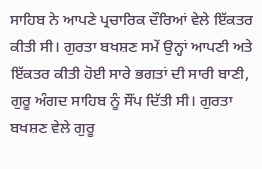ਸਾਹਿਬ ਨੇ ਆਪਣੇ ਪ੍ਰਚਾਰਿਕ ਦੌਰਿਆਂ ਵੇਲੇ ਇੱਕਤਰ ਕੀਤੀ ਸੀ। ਗੁਰਤਾ ਬਖਸ਼ਣ ਸਮੇਂ ਉਨ੍ਹਾਂ ਆਪਣੀ ਅਤੇ ਇੱਕਤਰ ਕੀਤੀ ਹੋਈ ਸਾਰੇ ਭਗਤਾਂ ਦੀ ਸਾਰੀ ਬਾਣੀ, ਗੁਰੂ ਅੰਗਦ ਸਾਹਿਬ ਨੂੰ ਸੌਂਪ ਦਿੱਤੀ ਸੀ। ਗੁਰਤਾ ਬਖਸ਼ਣ ਵੇਲੇ ਗੁਰੂ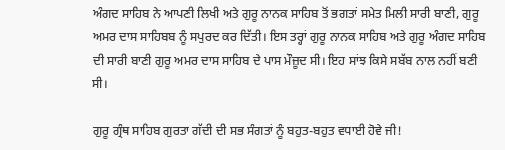ਅੰਗਦ ਸਾਹਿਬ ਨੇ ਆਪਣੀ ਲਿਖੀ ਅਤੇ ਗੁਰੂ ਨਾਨਕ ਸਾਹਿਬ ਤੋਂ ਭਗਤਾਂ ਸਮੇਤ ਮਿਲੀ ਸਾਰੀ ਬਾਣੀ, ਗੁਰੂ ਅਮਰ ਦਾਸ ਸਾਹਿਬਬ ਨੂੰ ਸਪੁਰਦ ਕਰ ਦਿੱਤੀ। ਇਸ ਤਰ੍ਹਾਂ ਗੁਰੂ ਨਾਨਕ ਸਾਹਿਬ ਅਤੇ ਗੁਰੂ ਅੰਗਦ ਸਾਹਿਬ ਦੀ ਸਾਰੀ ਬਾਣੀ ਗੁਰੂ ਅਮਰ ਦਾਸ ਸਾਹਿਬ ਦੇ ਪਾਸ ਮੌਜ਼ੂਦ ਸੀ। ਇਹ ਸਾਂਝ ਕਿਸੇ ਸਬੱਬ ਨਾਲ ਨਹੀਂ ਬਣੀ ਸੀ।

ਗੁਰੂ ਗ੍ਰੰਥ ਸਾਹਿਬ ਗੁਰਤਾ ਗੱਦੀ ਦੀ ਸਭ ਸੰਗਤਾਂ ਨੂੰ ਬਹੁਤ-ਬਹੁਤ ਵਧਾਈ ਹੋਵੇ ਜੀ!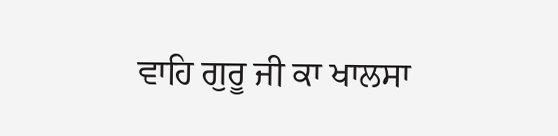ਵਾਹਿ ਗੁਰੂ ਜੀ ਕਾ ਖਾਲਸਾ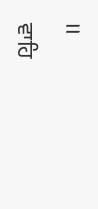।।

ਵਾਹਿ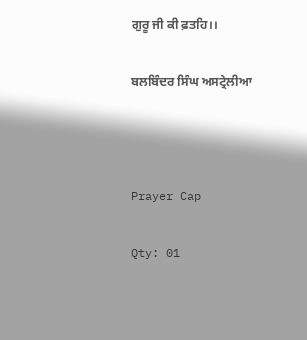ਗੁਰੂ ਜੀ ਕੀ ਫ਼ਤਹਿ।।

ਬਲਬਿੰਦਰ ਸਿੰਘ ਅਸਟ੍ਰੇਲੀਆ



Prayer Cap

Qty: 01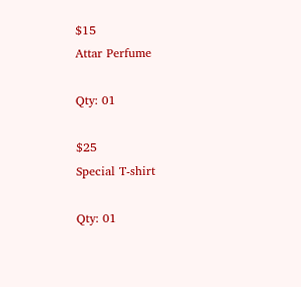$15
Attar Perfume

Qty: 01

$25
Special T-shirt

Qty: 01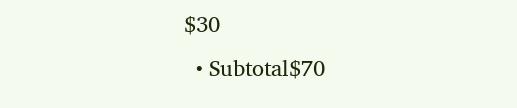$30
  • Subtotal$70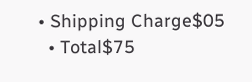• Shipping Charge$05
  • Total$75